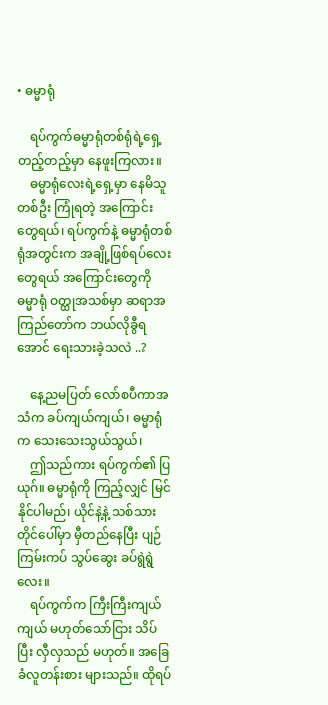• ဓမ္မာရုံ

    ရပ်ကွက်ဓမ္မာရုံတစ်ရုံရဲ့ရှေ့တည့်တည့်မှာ နေဖူးကြလား။
    ဓမ္မာရုံလေးရဲ့ရှေ့မှာ နေမိသူတစ်ဦး ကြုံရတဲ့ အကြောင်းတွေရယ်၊ ရပ်ကွက်နဲ့ ဓမ္မာရုံတစ်ရုံအတွင်းက အချို့ဖြစ်ရပ်လေးတွေရယ် အကြောင်းတွေကို ဓမ္မာရုံ ဝတ္ထုအသစ်မှာ ဆရာအကြည်တော်က ဘယ်လိုခွီရအောင် ရေးသားခဲ့သလဲ ..?

    နေ့ညမပြတ် လော်စပီကာအသံက ခပ်ကျယ်ကျယ်၊ ဓမ္မာရုံက သေးသေးသွယ်သွယ်၊
    ဤသည်ကား ရပ်ကွက်၏ ပြယုဂ်။ ဓမ္မာရုံကို ကြည့်လျှင် မြင်နိုင်ပါမည်၊ ယိုင်နဲ့နဲ့ သစ်သားတိုင်ပေါ်မှာ မှီတည်နေပြီး ပျဉ်ကြမ်းကပ် သွပ်ဆွေး ခပ်ရွဲရွဲလေး။
    ရပ်ကွက်က ကြီးကြီးကျယ်ကျယ် မဟုတ်သော်ငြား သိပ်ပြီး လှီလှသည် မဟုတ်။ အခြေခံလူတန်းစား များသည်။ ထိုရပ်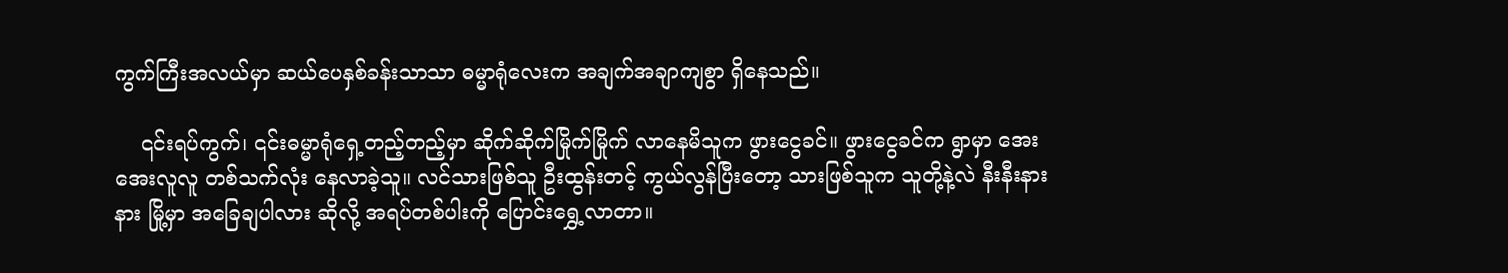ကွက်ကြီးအလယ်မှာ ဆယ်ပေနှစ်ခန်းသာသာ ဓမ္မာရုံလေးက အချက်အချာကျစွာ ရှိနေသည်။

    ၎င်းရပ်ကွက်၊ ၎င်းဓမ္မာရုံရှေ့တည့်တည့်မှာ ဆိုက်ဆိုက်မြိုက်မြိုက် လာနေမိသူက ဖွားငွေခင်။ ဖွားငွေခင်က ရွာမှာ အေးအေးလူလူ တစ်သက်လုံး နေလာခဲ့သူ။ လင်သားဖြစ်သူ ဦးထွန်းတင့် ကွယ်လွန်ပြီးတော့ သားဖြစ်သူက သူတို့နဲ့လဲ နီးနီးနားနား မြို့မှာ အခြေချပါလား ဆိုလို့ အရပ်တစ်ပါးကို ပြောင်းရွှေ့လာတာ။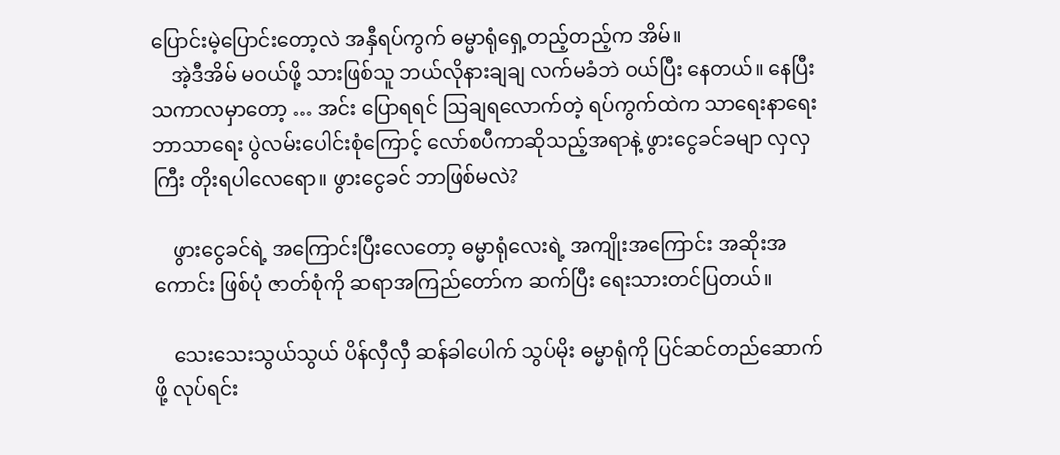ပြောင်းမဲ့ပြောင်းတော့လဲ အနှီရပ်ကွက် ဓမ္မာရုံရှေ့တည့်တည့်က အိမ်။
    အဲ့ဒီအိမ် မဝယ်ဖို့ သားဖြစ်သူ ဘယ်လိုနားချချ လက်မခံဘဲ ဝယ်ပြီး နေတယ်။ နေပြီး သကာလမှာတော့ … အင်း ပြောရရင် ဩချရလောက်တဲ့ ရပ်ကွက်ထဲက သာရေးနာရေး ဘာသာရေး ပွဲလမ်းပေါင်းစုံကြောင့် လော်စပီကာဆိုသည့်အရာနဲ့ ဖွားငွေခင်ခမျာ လှလှကြီး တိုးရပါလေရော။ ဖွားငွေခင် ဘာဖြစ်မလဲ?

    ဖွားငွေခင်ရဲ့ အကြောင်းပြီးလေတော့ ဓမ္မာရုံလေးရဲ့ အကျိုးအကြောင်း အဆိုးအကောင်း ဖြစ်ပုံ ဇာတ်စုံကို ဆရာအကြည်တော်က ဆက်ပြီး ရေးသားတင်ပြတယ်။

    သေးသေးသွယ်သွယ် ပိန်လှီလှီ ဆန်ခါပေါက် သွပ်မိုး ဓမ္မာရုံကို ပြင်ဆင်တည်ဆောက်ဖို့ လုပ်ရင်း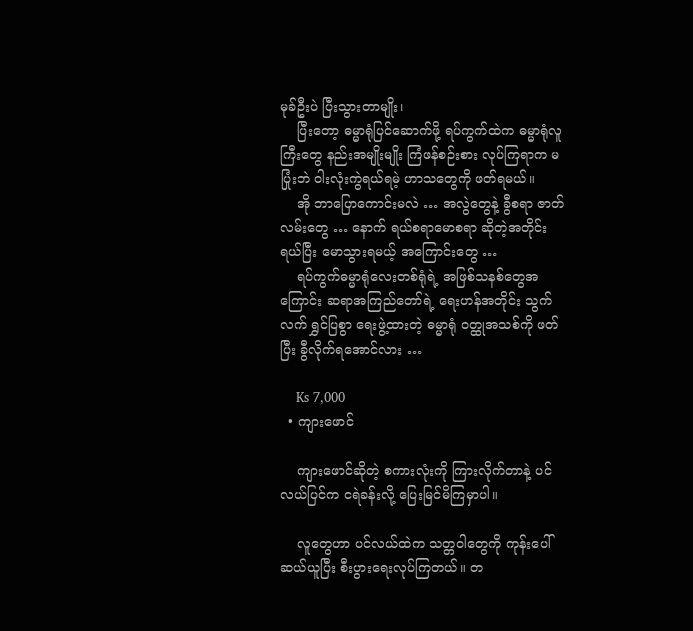မုခ်ဦးပဲ ပြီးသွားတာမျိုး၊
    ပြီးတော့ ဓမ္မာရုံပြင်ဆောက်ဖို့ ရပ်ကွက်ထဲက ဓမ္မာရုံလူကြီးတွေ နည်းအမျိုးမျိုး ကြံဖန်စဉ်းစား လုပ်ကြရာက မပြုံးဘဲ ဝါးလုံးကွဲရယ်ရမဲ့ ဟာသတွေကို ဖတ်ရမယ်။
    အို ဘာပြောကောင်းမလဲ … အလွဲတွေနဲ့ ခွီစရာ ဇာတ်လမ်းတွေ … နောက် ရယ်စရာမောစရာ ဆိုတဲ့အတိုင်း ရယ်ပြီး မောသွားရမယ့် အကြောင်းတွေ …
    ရပ်ကွက်ဓမ္မာရုံလေးတစ်ရုံရဲ့ အဖြစ်သနစ်တွေအကြောင်း ဆရာအကြည်တော်ရဲ့ ရေးဟန်အတိုင်း သွက်လက် ရွှင်ပြစွာ ရေးဖွဲ့ထားတဲ့ ဓမ္မာရုံ ဝတ္ထုအသစ်ကို ဖတ်ပြီး ခွီလိုက်ရအောင်လား …

    Ks 7,000
  • ကျားဖောင်

    ကျားဖောင်ဆိုတဲ့ စကားလုံးကို ကြားလိုက်တာနဲ့ ပင်လယ်ပြင်က ငရဲခန်းလို့ ပြေးမြင်မိကြမှာပါ။

    လူတွေဟာ ပင်လယ်ထဲက သတ္တဝါတွေကို ကုန်းပေါ်ဆယ်ယူပြီး စီးပွားရေးလုပ်ကြတယ်။ တ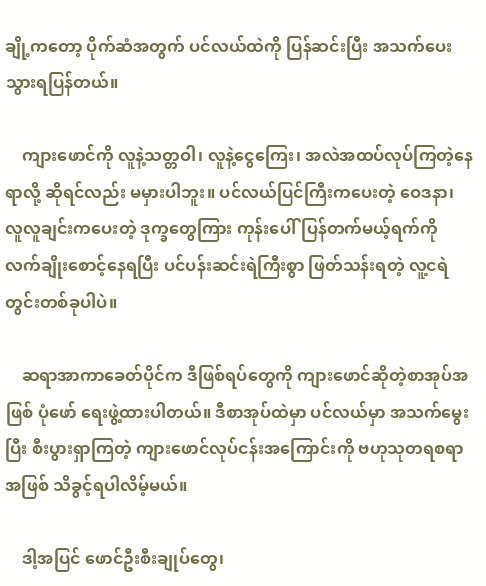ချို့ကတော့ ပိုက်ဆံအတွက် ပင်လယ်ထဲကို ပြန်ဆင်းပြီး အသက်ပေးသွားရပြန်တယ်။

    ကျားဖောင်ကို လူနဲ့သတ္တဝါ၊ လူနဲ့ငွေကြေး၊ အလဲအထပ်လုပ်ကြတဲ့နေရာလို့ ဆိုရင်လည်း မမှားပါဘူး။ ပင်လယ်ပြင်ကြီးကပေးတဲ့ ဝေဒနာ၊ လူလူချင်းကပေးတဲ့ ဒုက္ခတွေကြား ကုန်းပေါ်ပြန်တက်မယ့်ရက်ကို လက်ချိုးစောင့်နေရပြီး ပင်ပန်းဆင်းရဲကြီးစွာ ဖြတ်သန်းရတဲ့ လူ့ငရဲတွင်းတစ်ခုပါပဲ။

    ဆရာအာကာခေတ်ပိုင်က ဒီဖြစ်ရပ်တွေကို ကျားဖောင်ဆိုတဲ့စာအုပ်အဖြစ် ပုံဖော် ရေးဖွဲ့ထားပါတယ်။ ဒီစာအုပ်ထဲမှာ ပင်လယ်မှာ အသက်မွေးပြီး စီးပွားရှာကြတဲ့ ကျားဖောင်လုပ်ငန်းအကြောင်းကို ဗဟုသုတရစရာအဖြစ် သိခွင့်ရပါလိမ့်မယ်။

    ဒါ့အပြင် ဖောင်ဦးစီးချုပ်တွေ၊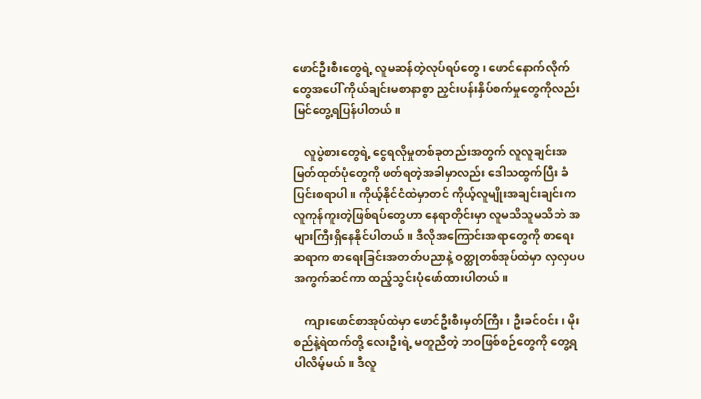ဖောင်ဦးစီးတွေရဲ့ လူမဆန်တဲ့လုပ်ရပ်တွေ၊ ဖောင်နောက်လိုက်တွေအပေါ် ကိုယ်ချင်းမစာနာစွာ ညှင်းပန်းနှိပ်စက်မှုတွေကိုလည်း မြင်တွေ့ရပြန်ပါတယ်။

    လူပွဲစားတွေရဲ့ ငွေရလိုမှုတစ်ခုတည်းအတွက် လူလူချင်းအမြတ်ထုတ်ပုံတွေကို ဖတ်ရတဲ့အခါမှာလည်း ဒေါသထွက်ပြီး ခံပြင်းစရာပါ။ ကိုယ့်နိုင်ငံထဲမှာတင် ကိုယ့်လူမျိုးအချင်းချင်းက လူကုန်ကူးတဲ့ဖြစ်ရပ်တွေဟာ နေရာတိုင်းမှာ လူမသိသူမသိဘဲ အများကြီးရှိနေနိုင်ပါတယ်။ ဒီလိုအကြောင်းအရာတွေကို စာရေးဆရာက စာရေးခြင်းအတတ်ပညာနဲ့ ဝတ္ထုတစ်အုပ်ထဲမှာ လှလှပပ အကွက်ဆင်ကာ ထည့်သွင်းပုံဖော်ထားပါတယ်။

    ကျားဖောင်စာအုပ်ထဲမှာ ဖောင်ဦးစီးမှတ်ကြီး၊ ဦးခင်ဝင်း၊ မိုးစည်နဲ့ရဲထက်တို့ လေးဦးရဲ့ မတူညီတဲ့ ဘဝဖြစ်စဉ်တွေကို တွေ့ရပါလိမ့်မယ်။ ဒီလူ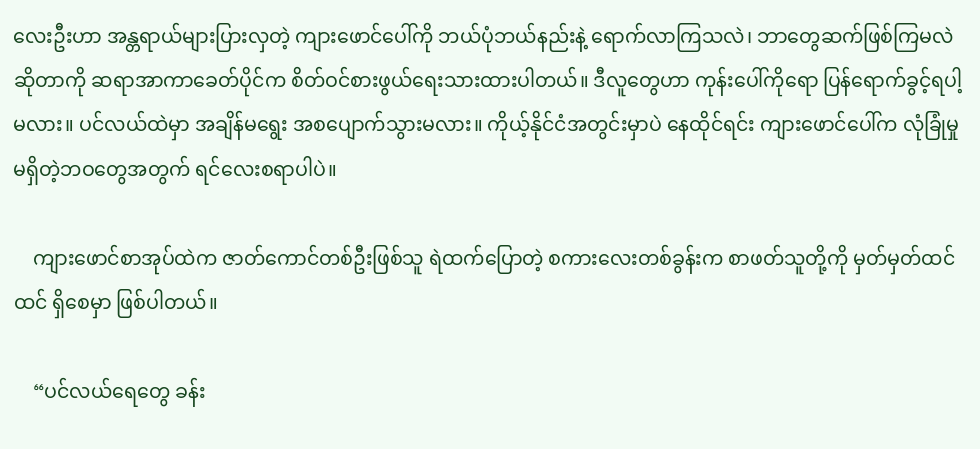လေးဦးဟာ အန္တရာယ်များပြားလှတဲ့ ကျားဖောင်ပေါ်ကို ဘယ်ပုံဘယ်နည်းနဲ့ ရောက်လာကြသလဲ၊ ဘာတွေဆက်ဖြစ်ကြမလဲဆိုတာကို ဆရာအာကာခေတ်ပိုင်က စိတ်ဝင်စားဖွယ်ရေးသားထားပါတယ်။ ဒီလူတွေဟာ ကုန်းပေါ်ကိုရော ပြန်ရောက်ခွင့်ရပါ့မလား။ ပင်လယ်ထဲမှာ အချိန်မရွေး အစပျောက်သွားမလား။ ကိုယ့်နိုင်ငံအတွင်းမှာပဲ နေထိုင်ရင်း ကျားဖောင်ပေါ်က လုံခြုံမှု မရှိတဲ့ဘဝတွေအတွက် ရင်လေးစရာပါပဲ။

    ကျားဖောင်စာအုပ်ထဲက ဇာတ်ကောင်တစ်ဦးဖြစ်သူ ရဲထက်ပြောတဲ့ စကားလေးတစ်ခွန်းက စာဖတ်သူတို့ကို မှတ်မှတ်ထင်ထင် ရှိစေမှာ ဖြစ်ပါတယ်။

    “ပင်လယ်ရေတွေ ခန်း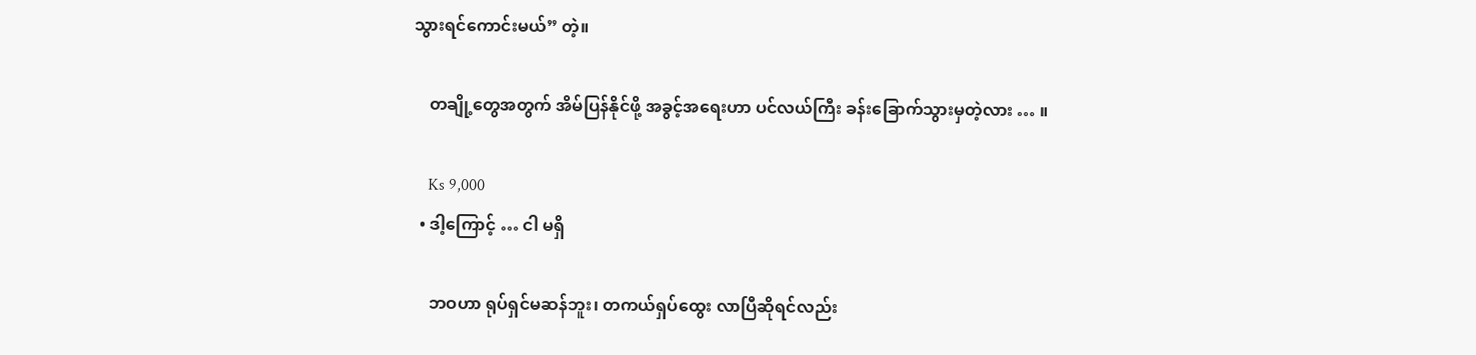သွားရင်ကောင်းမယ်” တဲ့။

    တချို့တွေအတွက် အိမ်ပြန်နိုင်ဖို့ အခွင့်အရေးဟာ ပင်လယ်ကြီး ခန်းခြောက်သွားမှတဲ့လား … ။

    Ks 9,000
  • ဒါ့ကြောင့် … ငါ မရှိ

    ဘဝဟာ ရုပ်ရှင်မဆန်ဘူး၊ တကယ်ရှပ်ထွေး လာပြီဆိုရင်လည်း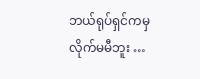ဘယ်ရုပ်ရှင်ကမှ လိုက်မမီဘူး …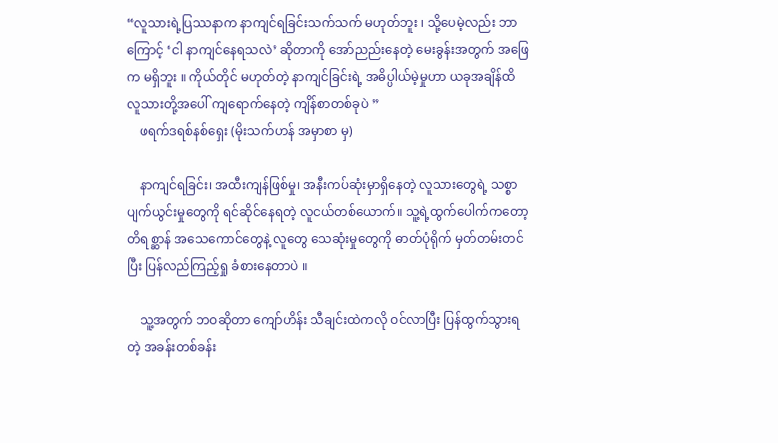“လူသားရဲ့ပြဿနာက နာကျင်ရခြင်းသက်သက် မဟုတ်ဘူး ၊ သို့ပေမဲ့လည်း ဘာကြောင့် ‘ငါ နာကျင်နေရသလဲ’ ဆိုတာကို အော်ညည်းနေတဲ့ မေးခွန်းအတွက် အဖြေက မရှိဘူး ။ ကိုယ်တိုင် မဟုတ်တဲ့ နာကျင်ခြင်းရဲ့ အဓိပ္ပါယ်မဲ့မှုဟာ ယခုအချိန်ထိ လူသားတို့အပေါ် ကျရောက်နေတဲ့ ကျိန်စာတစ်ခုပဲ ”
    ဖရက်ဒရစ်နစ်ရှေး (မိုးသက်ဟန် အမှာစာ မှ)

    နာကျင်ရခြင်း၊ အထီးကျန်ဖြစ်မှု၊ အနီးကပ်ဆုံးမှာရှိနေတဲ့ လူသားတွေရဲ့ သစ္စာပျက်ယွင်းမှုတွေကို ရင်ဆိုင်နေရတဲ့ လူငယ်တစ်ယောက်။ သူ့ရဲ့ထွက်ပေါက်ကတော့ တိရစ္ဆာန် အသေကောင်တွေနဲ့ လူတွေ သေဆုံးမှုတွေကို ဓာတ်ပုံရိုက် မှတ်တမ်းတင်ပြီး ပြန်လည်ကြည့်ရှု ခံစားနေတာပဲ ။

    သူ့အတွက် ဘဝဆိုတာ ကျော်ဟိန်း သီချင်းထဲကလို ဝင်လာပြီး ပြန်ထွက်သွားရတဲ့ အခန်းတစ်ခန်း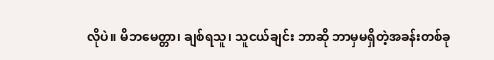လိုပဲ။ မိဘမေတ္တာ၊ ချစ်ရသူ၊ သူငယ်ချင်း ဘာဆို ဘာမှမရှိတဲ့အခန်းတစ်ခု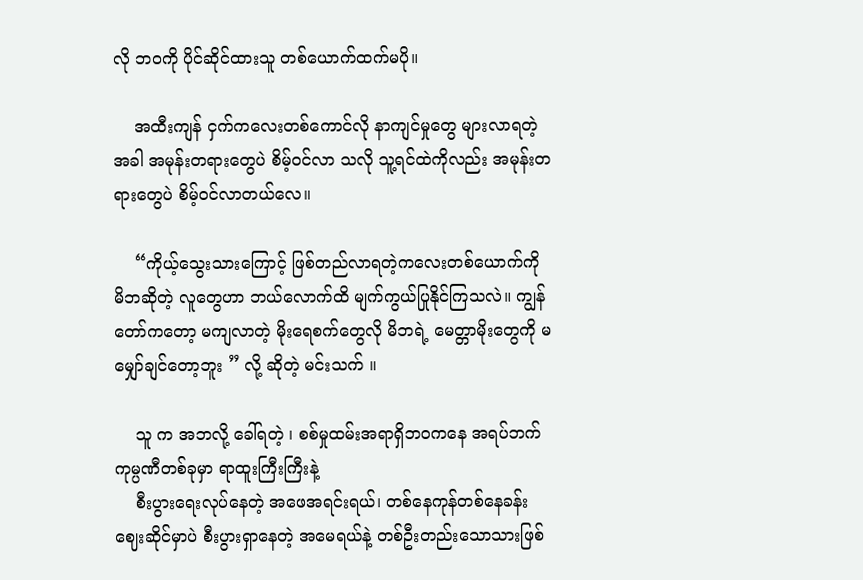လို ဘဝကို ပိုင်ဆိုင်ထားသူ တစ်ယောက်ထက်မပို။

    အထီးကျန် ငှက်ကလေးတစ်ကောင်လို နာကျင်မှုတွေ များလာရတဲ့အခါ အမုန်းတရားတွေပဲ စိမ့်ဝင်လာ သလို သူ့ရင်ထဲကိုလည်း အမုန်းတရားတွေပဲ စိမ့်ဝင်လာတယ်လေ။

    “ကိုယ့်သွေးသားကြောင့် ဖြစ်တည်လာရတဲ့ကလေးတစ်ယောက်ကို မိဘဆိုတဲ့ လူတွေဟာ ဘယ်လောက်ထိ မျက်ကွယ်ပြုနိုင်ကြသလဲ။ ကျွန်တော်ကတော့ မကျလာတဲ့ မိုးရေစက်တွေလို မိဘရဲ့ မေတ္တာမိုးတွေကို မမျှော်ချင်တော့ဘူး ” လို့ ဆိုတဲ့ မင်းသက် ။

    သူ က အဘလို့ ခေါ်ရတဲ့ ၊ စစ်မှုထမ်းအရာရှိဘဝကနေ အရပ်ဘက် ကုမ္ပဏီတစ်ခုမှာ ရာထူးကြီးကြီးနဲ့
    စီးပွားရေးလုပ်နေတဲ့ အဖေအရင်းရယ်၊ တစ်နေကုန်တစ်နေခန်း ဈေးဆိုင်မှာပဲ စီးပွားရှာနေတဲ့ အမေရယ်နဲ့ တစ်ဦးတည်းသောသားဖြစ်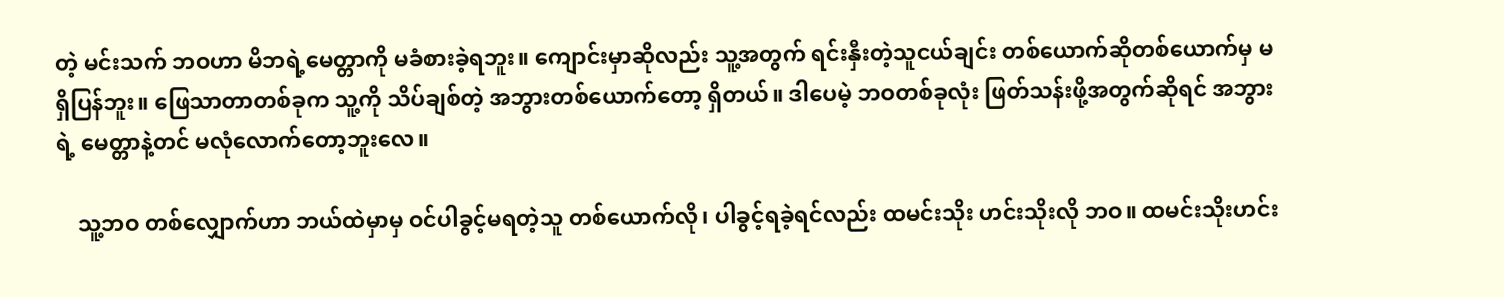တဲ့ မင်းသက် ဘဝဟာ မိဘရဲ့မေတ္တာကို မခံစားခဲ့ရဘူး။ ကျောင်းမှာဆိုလည်း သူ့အတွက် ရင်းနှီးတဲ့သူငယ်ချင်း တစ်ယောက်ဆိုတစ်ယောက်မှ မရှိပြန်ဘူး။ ‌ဖြေသာတာတစ်ခုက သူ့ကို သိပ်ချစ်တဲ့ အဘွားတစ်ယောက်တော့ ရှိတယ်။ ဒါပေမဲ့ ဘဝတစ်ခုလုံး ဖြတ်သန်းဖို့အတွက်ဆိုရင် အဘွားရဲ့ မေတ္တာနဲ့တင် မလုံလောက်တော့ဘူးလေ။

    သူ့ဘဝ တစ်လျှောက်ဟာ ဘယ်ထဲမှာမှ ဝင်ပါခွင့်မရတဲ့သူ တစ်ယောက်လို၊ ပါခွင့်ရခဲ့ရင်လည်း ထမင်းသိုး ဟင်းသိုးလို ဘဝ။ ထမင်းသိုးဟင်း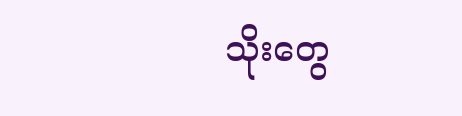သိုးတွေ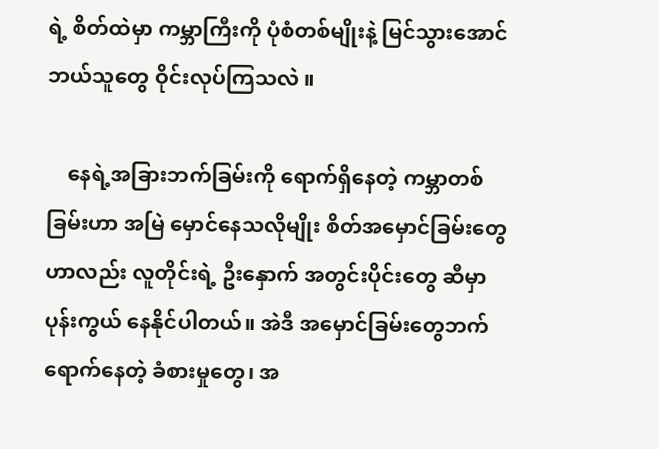ရဲ့ စိတ်ထဲမှာ ကမ္ဘာကြီးကို ပုံစံတစ်မျိုးနဲ့ မြင်သွားအောင် ဘယ်သူတွေ ဝိုင်းလုပ်ကြသလဲ ။

    နေရဲ့အခြားဘက်ခြမ်းကို ရောက်ရှိနေတဲ့ ကမ္ဘာတစ်ခြမ်းဟာ အမြဲ မှောင်နေသလိုမျိုး စိတ်အမှောင်ခြမ်းတွေ ဟာလည်း လူတိုင်းရဲ့ ဦးနှောက် အတွင်းပိုင်းတွေ ဆီမှာ ပုန်းကွယ် နေနိုင်ပါတယ်။ အဲဒီ အမှောင်ခြမ်းတွေဘက် ရောက်နေတဲ့ ခံစားမှုတွေ၊ အ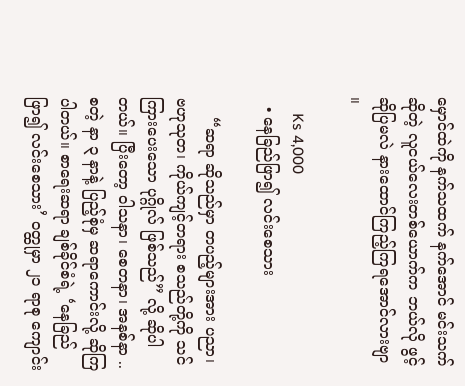မှောင်ထဲကို နက်သထက် နက်အောင် မင်းသက် ဆိုတဲ့ လူငယ်လေးတစ်ယောက်က ဘယ်လို ဖွင့်ဆိုပြမလဲ နားထောင်ကြည့်ကြရအောင်လားဗျာ ။

    Ks 4,000
  • နေခြည်ဖြာ၍ လင်းစေသား

    “ဆရာ ဆိုသည်မှာ တပည့်များအား ပညာ၊ ဗဟုသုတ၊ ကိုယ်ကျင့်တရား စသည်တို့ကို သင်ကြားပေးသော ပုဂ္ဂိုလ် ဖြစ်သည်” လို့ ဆိုပါတယ်။ ပြီးတော့ ဝါသနာ၊ စေတနာ၊ အနစ်နာ .. စတဲ့ နာ ၃ နာနဲ့ ပြည့်စုံမှ ဆရာကောင်းလို့ ဆိုကြပါတယ်။ စာရေးဆရာ ချစ်ခိုင်စံရဲ့ ‘နေခြည်ဖြာ၍ လင်းစေသား’ ဝတ္ထုမှာ ၂၁ ရာစု ကျောင်း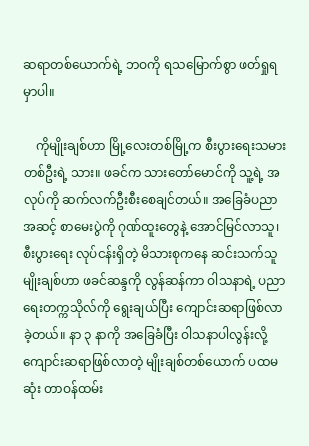ဆရာတစ်ယောက်ရဲ့ ဘဝကို ရသမြောက်စွာ ဖတ်ရှုရမှာပါ။

    ကိုမျိုးချစ်ဟာ မြို့လေးတစ်မြို့က စီးပွားရေးသမားတစ်ဦးရဲ့ သား။ ဖခင်က သားတော်မောင်ကို သူ့ရဲ့ အလုပ်ကို ဆက်လက်ဦးစီးစေချင်တယ်။ အခြေခံပညာအဆင့် စာမေးပွဲကို ဂုဏ်ထူးတွေနဲ့ အောင်မြင်လာသူ၊ စီးပွားရေး လုပ်ငန်းရှိတဲ့ မိသားစုကနေ ဆင်းသက်သူ မျိုးချစ်ဟာ ဖခင်ဆန္ဒကို လွန်ဆန်ကာ ဝါသနာရဲ့ ပညာရေးတက္ကသိုလ်ကို ရွေးချယ်ပြီး ကျောင်းဆရာဖြစ်လာခဲ့တယ်။ နာ ၃ နာကို အခြေခံပြီး ဝါသနာပါလွန်းလို့ ကျောင်းဆရာဖြစ်လာတဲ့ မျိုးချစ်တစ်ယောက် ပထမဆုံး တာဝန်ထမ်း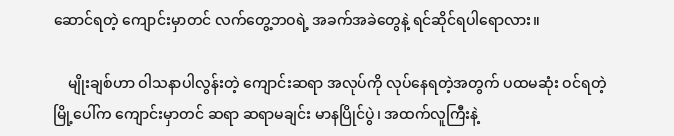ဆောင်ရတဲ့ ကျောင်းမှာတင် လက်တွေ့ဘဝရဲ့ အခက်အခဲတွေနဲ့ ရင်ဆိုင်ရပါရောလား။

    မျိုးချစ်ဟာ ဝါသနာပါလွန်းတဲ့ ကျောင်းဆရာ အလုပ်ကို လုပ်နေရတဲ့အတွက် ပထမဆုံး ဝင်ရတဲ့ မြို့ပေါ်က ကျောင်းမှာတင် ဆရာ ဆရာမချင်း မာနပြိုင်ပွဲ၊ အထက်လူကြီးနဲ့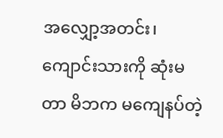အလျှော့အတင်း၊ ကျောင်းသားကို ဆုံးမတာ မိဘက မကျေနပ်တဲ့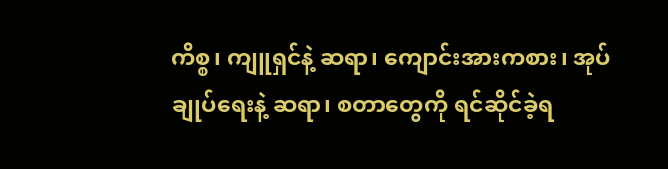ကိစ္စ၊ ကျူရှင်နဲ့ ဆရာ၊ ကျောင်းအားကစား၊ အုပ်ချုပ်ရေးနဲ့ ဆရာ၊ စတာတွေကို ရင်ဆိုင်ခဲ့ရ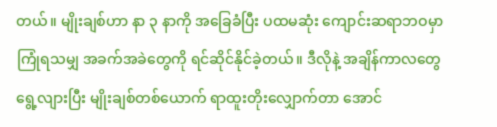တယ်။ မျိုးချစ်ဟာ နာ ၃ နာကို အခြေခံပြီး ပထမဆုံး ကျောင်းဆရာဘဝမှာ ကြုံရသမျှ အခက်အခဲတွေကို ရင်ဆိုင်နိုင်ခဲ့တယ်။ ဒီလိုနဲ့ အချိန်ကာလတွေ ရွေ့လျားပြီး မျိုးချစ်တစ်ယောက် ရာထူးတိုးလျှောက်တာ အောင်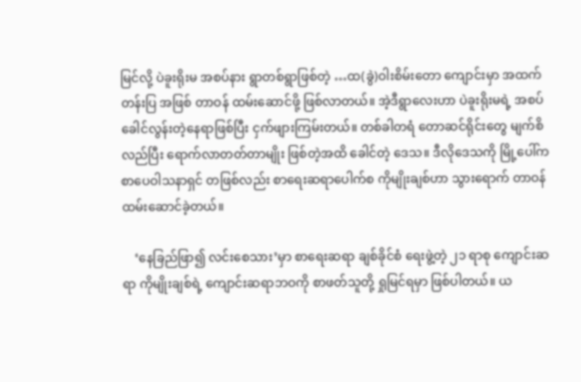မြင်လို့ ပဲခူးရိုးမ အစပ်နား ရွာတစ်ရွာဖြစ်တဲ့ …ထ(ခွဲ)ဝါးစိမ်းတော ကျောင်းမှာ အထက်တန်းပြ အဖြစ် တာဝန် ထမ်းဆောင်ဖို့ ဖြစ်လာတယ်။ အဲ့ဒီရွာလေးဟာ ပဲခူးရိုးမရဲ့ အစပ် ခေါင်လွန်းတဲ့နေရာဖြစ်ပြီး ငှက်ဖျားကြမ်းတယ်။ တစ်ခါတရံ တောဆင်ရိုင်းတွေ မျက်စိလည်ပြီး ရောက်လာတတ်တာမျိုး ဖြစ်တဲ့အထိ ခေါင်တဲ့ ဒေသ။ ဒီလိုဒေသကို မြို့ပေါ်က စာပေဝါသနာရှင် တဖြစ်လည်း စာရေးဆရာပေါက်စ ကိုမျိုးချစ်ဟာ သွားရောက် တာဝန်ထမ်းဆောင်ခဲ့တယ်။

    ‘နေခြည်ဖြာ၍ လင်းစေသား’မှာ စာရေးဆရာ ချစ်ခိုင်စံ ရေးဖွဲ့တဲ့ ၂၁ ရာစု ကျောင်းဆရာ ကိုမျိုးချစ်ရဲ့ ကျောင်းဆရာဘဝကို စာဖတ်သူတို့ ရှုမြင်ရမှာ ဖြစ်ပါတယ်။ ယ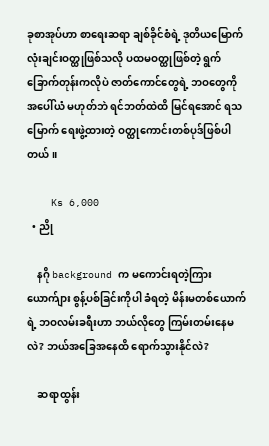ခုစာအုပ်ဟာ စာရေးဆရာ ချစ်ခိုင်စံရဲ့ ဒုတိယမြောက် လုံးချင်းဝတ္ထုဖြစ်သလို ပထမဝတ္ထုဖြစ်တဲ့ ရွက်ခြောက်တုန်းကလိုပဲ ဇာတ်ကောင်တွေရဲ့ ဘဝတွေကို အပေါ်ယံ မဟုတ်ဘဲ ရင်ဘတ်ထဲထိ မြင်ရအောင် ရသမြောက် ရေးဖွဲ့ထားတဲ့ ဝတ္ထုကောင်းတစ်ပုဒ်ဖြစ်ပါတယ်။

    Ks 6,000
  • ညို

    နဂို background က မကောင်းရတဲ့ကြား ယောက်ျား စွန့်ပစ်ခြင်းကိုပါ ခံရတဲ့ မိန်းမတစ်ယောက်ရဲ့ ဘဝလမ်းခရီးဟာ ဘယ်လိုတွေ ကြမ်းတမ်းနေမလဲ? ဘယ်အခြေအနေထိ ရောက်သွားနိုင်လဲ?

    ဆရာထွန်း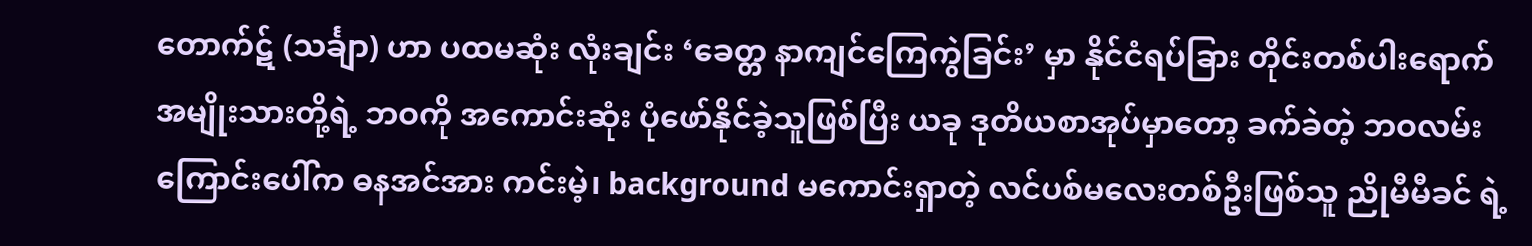တောက်ဋ် (သင်္ချာ) ဟာ ပထမဆုံး လုံးချင်း ‘ခေတ္တ နာကျင်ကြေကွဲခြင်း’ မှာ နိုင်ငံရပ်ခြား တိုင်းတစ်ပါးရောက် အမျိုးသားတို့ရဲ့ ဘဝကို အကောင်းဆုံး ပုံဖော်နိုင်ခဲ့သူဖြစ်ပြီး ယခု ဒုတိယစာအုပ်မှာတော့ ခက်ခဲတဲ့ ဘဝလမ်းကြောင်းပေါ်က ဓနအင်အား ကင်းမဲ့၊ background မကောင်းရှာတဲ့ လင်ပစ်မလေးတစ်ဦးဖြစ်သူ ညိုမီမီခင် ရဲ့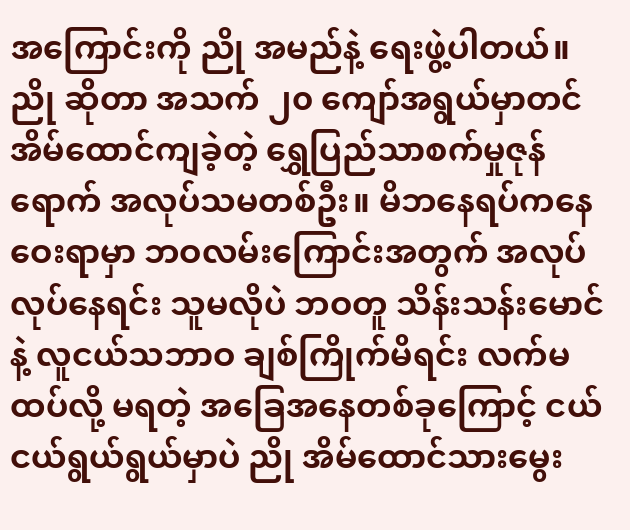အကြောင်းကို ညို အမည်နဲ့ ရေးဖွဲ့ပါတယ်။ ညို ဆိုတာ အသက် ၂၀ ကျော်အရွယ်မှာတင် အိမ်ထောင်ကျခဲ့တဲ့ ရွှေပြည်သာစက်မှုဇုန်ရောက် အလုပ်သမတစ်ဦး။ မိဘနေရပ်ကနေ ဝေးရာမှာ ဘဝလမ်းကြောင်းအတွက် အလုပ်လုပ်နေရင်း သူမလိုပဲ ဘဝတူ သိန်းသန်းမောင်နဲ့ လူငယ်သဘာဝ ချစ်ကြိုက်မိရင်း လက်မထပ်လို့ မရတဲ့ အခြေအနေတစ်ခုကြောင့် ငယ်ငယ်ရွယ်ရွယ်မှာပဲ ညို အိမ်ထောင်သားမွေး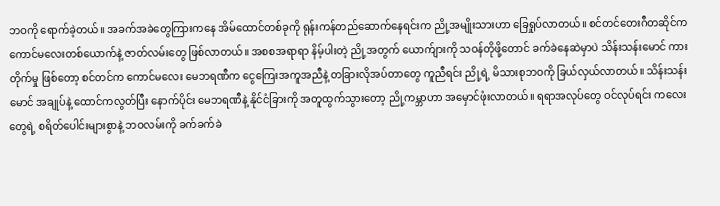ဘဝကို ရောက်ခဲ့တယ်။ အခက်အခဲတွေကြားကနေ အိမ်ထောင်တစ်ခုကို ရုန်းကန်တည်ဆောက်နေရင်းက ညို့အမျိုးသားဟာ ခြေရှုပ်လာတယ်။ စင်တင်တေးဂီတဆိုင်က ကောင်မလေးတစ်ယောက်နဲ့ ဇာတ်လမ်းတွေ ဖြစ်လာတယ်။ အစစအရာရာ နိမ့်ပါးတဲ့ ညို့အတွက် ယောက်ျားကို သဝန်တိုဖို့တောင် ခက်ခဲနေဆဲမှာပဲ သိန်းသန်းမောင် ကားတိုက်မှု ဖြစ်တော့ စင်တင်က ကောင်မလေး မေဘရဏီက ငွေကြေးအကူအညီနဲ့ တခြားလိုအပ်တာတွေ ကူညီရင်း ညို့ရဲ့ မိသားစုဘဝကို ခြယ်လှယ်လာတယ်။ သိန်းသန်းမောင် အချုပ်နဲ့ ထောင်ကလွတ်ပြီး နောက်ပိုင်း မေဘရဏီနဲ့ နိုင်ငံခြားကို အတူထွက်သွားတော့ ညို့ကမ္ဘာဟာ အမှောင်ဖုံးလာတယ်။ ရရာအလုပ်တွေ ဝင်လုပ်ရင်း ကလေးတွေရဲ့ စရိတ်ပေါင်းများစွာနဲ့ ဘဝလမ်းကို ခက်ခက်ခဲ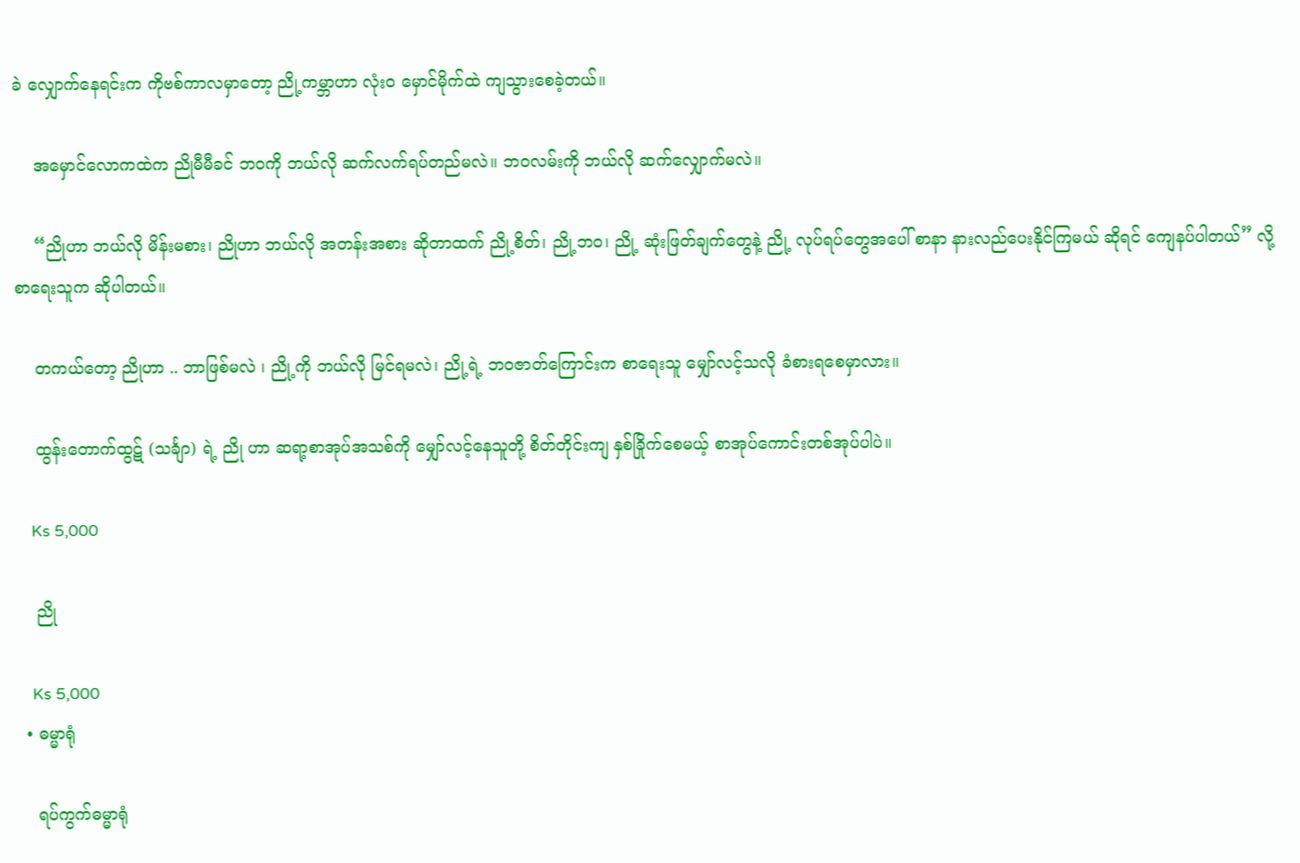ခဲ လျှောက်နေရင်းက ကိုဗစ်ကာလမှာတော့ ညို့ကမ္ဘာဟာ လုံးဝ မှောင်မိုက်ထဲ ကျသွားစေခဲ့တယ်။

    အမှောင်လောကထဲက ညိုမီမီခင် ဘဝကို ဘယ်လို ဆက်လက်ရပ်တည်မလဲ။ ဘဝလမ်းကို ဘယ်လို ဆက်လျှောက်မလဲ။

    “ညိုဟာ ဘယ်လို မိန်းမစား၊ ညိုဟာ ဘယ်လို အတန်းအစား ဆိုတာထက် ညို့စိတ်၊ ညို့ဘဝ၊ ညို့ ဆုံးဖြတ်ချက်တွေနဲ့ ညို့ လုပ်ရပ်တွေအပေါ် စာနာ နားလည်ပေးနိုင်ကြမယ် ဆိုရင် ကျေနပ်ပါတယ်” လို့ စာရေးသူက ဆိုပါတယ်။

    တကယ်တော့ ညိုဟာ .. ဘာဖြစ်မလဲ ၊ ညို့ကို ဘယ်လို မြင်ရမလဲ၊ ညို့ရဲ့ ဘဝဇာတ်ကြောင်းက စာရေးသူ မျှော်လင့်သလို ခံစားရစေမှာလား။

    ထွန်းတောက်ထွဋ် (သင်္ချာ) ရဲ့ ညို ဟာ ဆရာ့စာအုပ်အသစ်ကို မျှော်လင့်နေသူတို့ စိတ်တိုင်းကျ နှစ်ခြိုက်စေမယ့် စာအုပ်ကောင်းတစ်အုပ်ပါပဲ။

    Ks 5,000

    ညို

    Ks 5,000
  • ဓမ္မာရုံ

    ရပ်ကွက်ဓမ္မာရုံ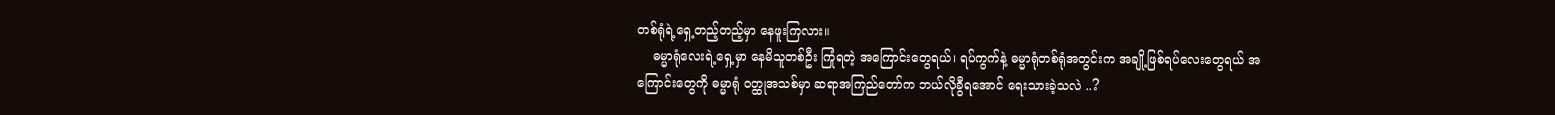တစ်ရုံရဲ့ရှေ့တည့်တည့်မှာ နေဖူးကြလား။
    ဓမ္မာရုံလေးရဲ့ရှေ့မှာ နေမိသူတစ်ဦး ကြုံရတဲ့ အကြောင်းတွေရယ်၊ ရပ်ကွက်နဲ့ ဓမ္မာရုံတစ်ရုံအတွင်းက အချို့ဖြစ်ရပ်လေးတွေရယ် အကြောင်းတွေကို ဓမ္မာရုံ ဝတ္ထုအသစ်မှာ ဆရာအကြည်တော်က ဘယ်လိုခွီရအောင် ရေးသားခဲ့သလဲ ..?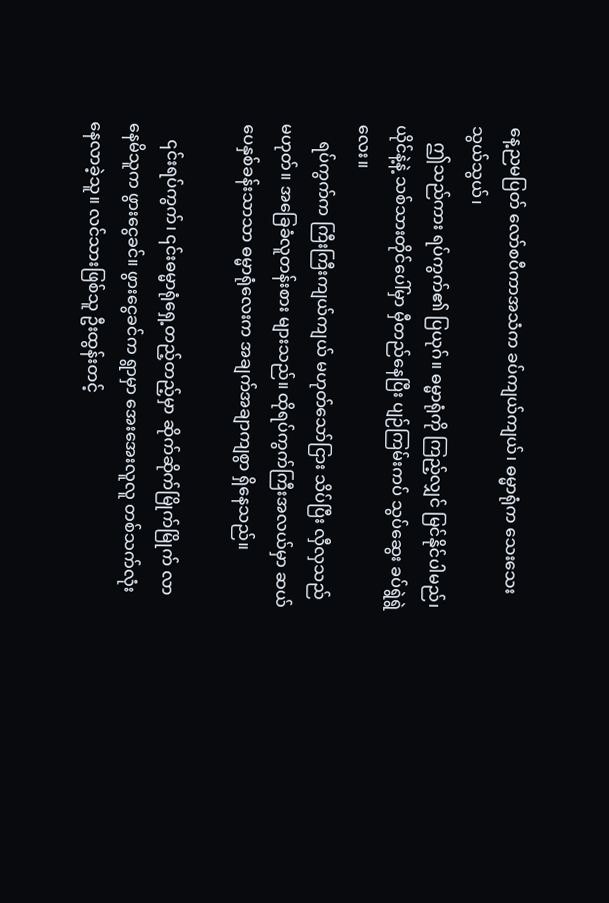နေ့ညမပြတ် လော်စပီကာအသံက ခပ်ကျယ်ကျယ်၊ ဓမ္မာရုံက သေးသေးသွယ်သွယ်၊
    ဤသည်ကား ရပ်ကွက်၏ ပြယုဂ်။ ဓမ္မာရုံကို ကြည့်လျှင် မြင်နိုင်ပါမည်၊ ယိုင်နဲ့နဲ့ သစ်သားတိုင်ပေါ်မှာ မှီတည်နေပြီး ပျဉ်ကြမ်းကပ် သွပ်ဆွေး ခပ်ရွဲရွဲလေး။
    ရပ်ကွက်က ကြီးကြီးကျယ်ကျယ် မဟုတ်သော်ငြား သိပ်ပြီး လှီလှသည် မဟုတ်။ အခြေခံလူတန်းစား များသည်။ ထိုရပ်ကွက်ကြီးအလယ်မှာ ဆယ်ပေနှစ်ခန်းသာသာ ဓမ္မာရုံလေးက အချက်အချာကျစွာ ရှိနေသည်။

    ၎င်းရပ်ကွက်၊ ၎င်းဓမ္မာရုံရှေ့တည့်တည့်မှာ ဆိုက်ဆိုက်မြိုက်မြိုက် လာနေမိသူက ဖွားငွေခင်။ ဖွားငွေခင်က ရွာမှာ အေးအေးလူလူ တစ်သက်လုံး နေလာခဲ့သူ။ လင်သားဖြစ်သူ ဦးထွန်းတင့်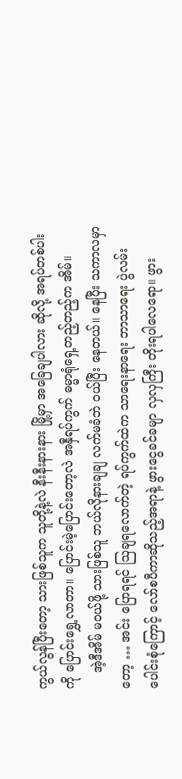ကွယ်လွန်ပြီးတော့ သားဖြစ်သူက သူတို့နဲ့လဲ နီးနီးနားနား မြို့မှာ အခြေချပါလား ဆိုလို့ အရပ်တစ်ပါးကို ပြောင်းရွှေ့လာတာ။ ပြောင်းမဲ့ပြောင်းတော့လဲ အနှီရပ်ကွက် ဓမ္မာရုံရှေ့တည့်တည့်က အိမ်။
    အဲ့ဒီအိမ် မဝယ်ဖို့ သားဖြစ်သူ ဘယ်လိုနားချချ လက်မခံဘဲ ဝယ်ပြီး နေတယ်။ နေပြီး သကာလမှာတော့ … အင်း ပြောရရင် ဩချရလောက်တဲ့ ရပ်ကွက်ထဲက သာရေးနာရေး ဘာသာရေး ပွဲလမ်းပေါင်းစုံကြောင့် လော်စပီကာဆိုသည့်အရာနဲ့ ဖွားငွေခင်ခမျာ လှလှကြီး တိုးရပါလေရော။ ဖွား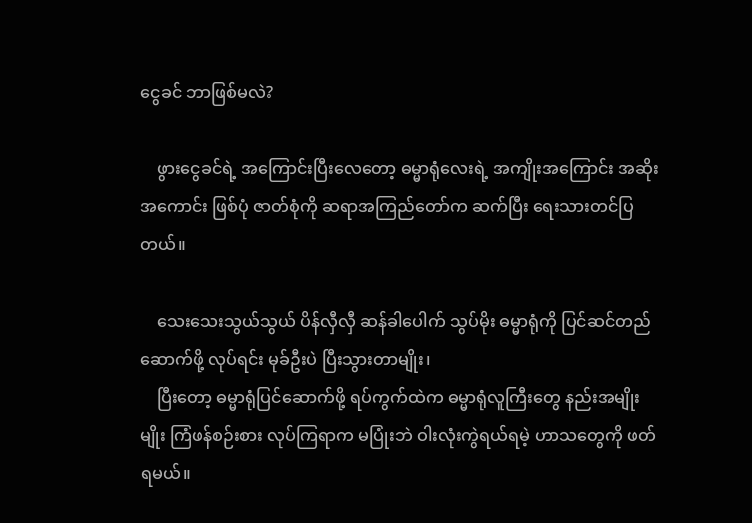ငွေခင် ဘာဖြစ်မလဲ?

    ဖွားငွေခင်ရဲ့ အကြောင်းပြီးလေတော့ ဓမ္မာရုံလေးရဲ့ အကျိုးအကြောင်း အဆိုးအကောင်း ဖြစ်ပုံ ဇာတ်စုံကို ဆရာအကြည်တော်က ဆက်ပြီး ရေးသားတင်ပြတယ်။

    သေးသေးသွယ်သွယ် ပိန်လှီလှီ ဆန်ခါပေါက် သွပ်မိုး ဓမ္မာရုံကို ပြင်ဆင်တည်ဆောက်ဖို့ လုပ်ရင်း မုခ်ဦးပဲ ပြီးသွားတာမျိုး၊
    ပြီးတော့ ဓမ္မာရုံပြင်ဆောက်ဖို့ ရပ်ကွက်ထဲက ဓမ္မာရုံလူကြီးတွေ နည်းအမျိုးမျိုး ကြံဖန်စဉ်းစား လုပ်ကြရာက မပြုံးဘဲ ဝါးလုံးကွဲရယ်ရမဲ့ ဟာသတွေကို ဖတ်ရမယ်။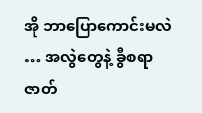အို ဘာပြောကောင်းမလဲ … အလွဲတွေနဲ့ ခွီစရာ ဇာတ်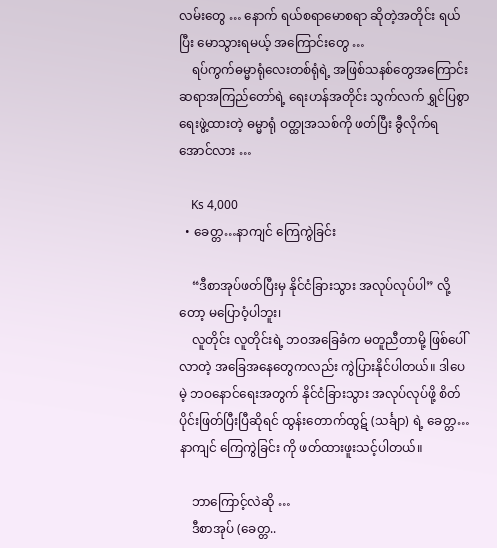လမ်းတွေ … နောက် ရယ်စရာမောစရာ ဆိုတဲ့အတိုင်း ရယ်ပြီး မောသွားရမယ့် အကြောင်းတွေ …
    ရပ်ကွက်ဓမ္မာရုံလေးတစ်ရုံရဲ့ အဖြစ်သနစ်တွေအကြောင်း ဆရာအကြည်တော်ရဲ့ ရေးဟန်အတိုင်း သွက်လက် ရွှင်ပြစွာ ရေးဖွဲ့ထားတဲ့ ဓမ္မာရုံ ဝတ္ထုအသစ်ကို ဖတ်ပြီး ခွီလိုက်ရအောင်လား …

    Ks 4,000
  • ခေတ္တ…နာကျင် ကြေကွဲခြင်း

    “ဒီစာအုပ်ဖတ်ပြီးမှ နိုင်ငံခြားသွား အလုပ်လုပ်ပါ” လို့တော့ မပြောဝံ့ပါဘူး၊
    လူတိုင်း လူတိုင်းရဲ့ ဘဝအခြေခံက မတူညီတာမို့ ဖြစ်ပေါ်လာတဲ့ အခြေအနေတွေကလည်း ကွဲပြားနိုင်ပါတယ်။ ဒါပေမဲ့ ဘဝနောင်ရေးအတွက် နိုင်ငံခြားသွား အလုပ်လုပ်ဖို့ စိတ်ပိုင်းဖြတ်ပြီးပြီဆိုရင် ထွန်းတောက်ထွဋ် (သင်္ချာ) ရဲ့ ခေတ္တ…နာကျင် ကြေကွဲခြင်း ကို ဖတ်ထားဖူးသင့်ပါတယ်။

    ဘာကြောင့်လဲဆို …
    ဒီစာအုပ် (ခေတ္တ..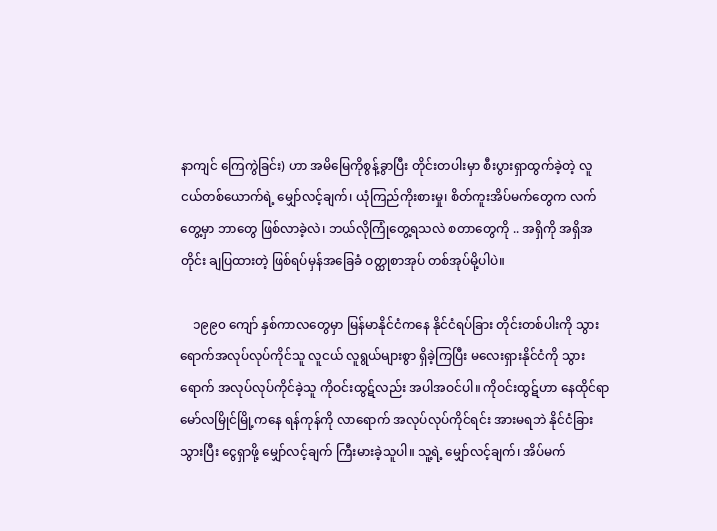နာကျင် ကြေကွဲခြင်း) ဟာ အမိမြေကိုစွန့်ခွာပြီး တိုင်းတပါးမှာ စီးပွားရှာထွက်ခဲ့တဲ့ လူငယ်တစ်ယောက်ရဲ့ မျှော်လင့်ချက်၊ ယုံကြည်ကိုးစားမှု၊ စိတ်ကူးအိပ်မက်တွေက လက်တွေ့မှာ ဘာတွေ ဖြစ်လာခဲ့လဲ၊ ဘယ်လိုကြုံတွေ့ရသလဲ စတာတွေကို .. အရှိကို အရှိအတိုင်း ချပြထားတဲ့ ဖြစ်ရပ်မှန်အခြေခံ ဝတ္ထုစာအုပ် တစ်အုပ်မို့ပါပဲ။

    ၁၉၉၀ ကျော် နှစ်ကာလတွေမှာ မြန်မာနိုင်ငံကနေ နိုင်ငံရပ်ခြား တိုင်းတစ်ပါးကို သွားရောက်အလုပ်လုပ်ကိုင်သူ လူငယ် လူရွယ်များစွာ ရှိခဲ့ကြပြီး မလေးရှားနိုင်ငံကို သွားရောက် အလုပ်လုပ်ကိုင်ခဲ့သူ ကိုဝင်းထွဋ်လည်း အပါအဝင်ပါ။ ကိုဝင်းထွဋ်ဟာ နေထိုင်ရာ မော်လမြိုင်မြို့ကနေ ရန်ကုန်ကို လာရောက် အလုပ်လုပ်ကိုင်ရင်း အားမရဘဲ နိုင်ငံခြားသွားပြီး ငွေရှာဖို့ မျှော်လင့်ချက် ကြီးမားခဲ့သူပါ။ သူ့ရဲ့ မျှော်လင့်ချက်၊ အိပ်မက်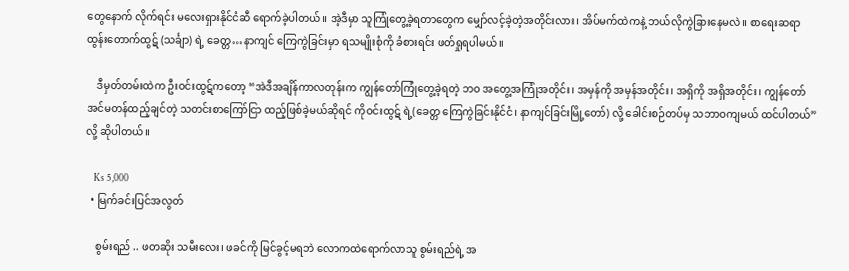တွေနောက် လိုက်ရင်း မလေးရှားနိုင်ငံဆီ ရောက်ခဲ့ပါတယ်။ အဲ့ဒီမှာ သူကြုံတွေ့ခဲ့ရတာတွေက မျှော်လင့်ခဲ့တဲ့အတိုင်းလား၊ အိပ်မက်ထဲကနဲ့ ဘယ်လိုကွဲခြားနေမလဲ။ စာရေးဆရာ ထွန်းတောက်ထွဋ် (သင်္ချာ) ရဲ့ ခေတ္တ…နာကျင် ကြေကွဲခြင်းမှာ ရသမျိုးစုံကို ခံစားရင်း ဖတ်ရှုရပါမယ်။

    ဒီမှတ်တမ်းထဲက ဦးဝင်းထွဋ်ကတော့ “အဲဒီအချိန်ကာလတုန်းက ကျွန်တော်ကြုံတွေ့ခဲ့ရတဲ့ ဘဝ အတွေ့အကြုံအတိုင်း၊ အမှန်ကို အမှန်အတိုင်း၊ အရှိကို အရှိအတိုင်း၊ ကျွန်တော် အင်မတန်ထည့်ချင်တဲ့ သတင်းစာကြော်ငြာ ထည့်ဖြစ်ခဲ့မယ်ဆိုရင် ကိုဝင်းထွဋ် ရဲ့(ခေတ္တ ကြေကွဲခြင်းနိုင်ငံ၊ နာကျင်ခြင်းမြို့တော်) လို့ ခေါင်းစဉ်တပ်မှ သဘာဝကျမယ် ထင်ပါတယ်” လို့ ဆိုပါတယ်။

    Ks 5,000
  • မြက်ခင်းပြင်အလွတ်

    စွမ်းရည် .. ဖတဆိုး သမီးလေး၊ ဖခင်ကို မြင်ခွင့်မရဘဲ လောကထဲရောက်လာသူ စွမ်းရည်ရဲ့ အ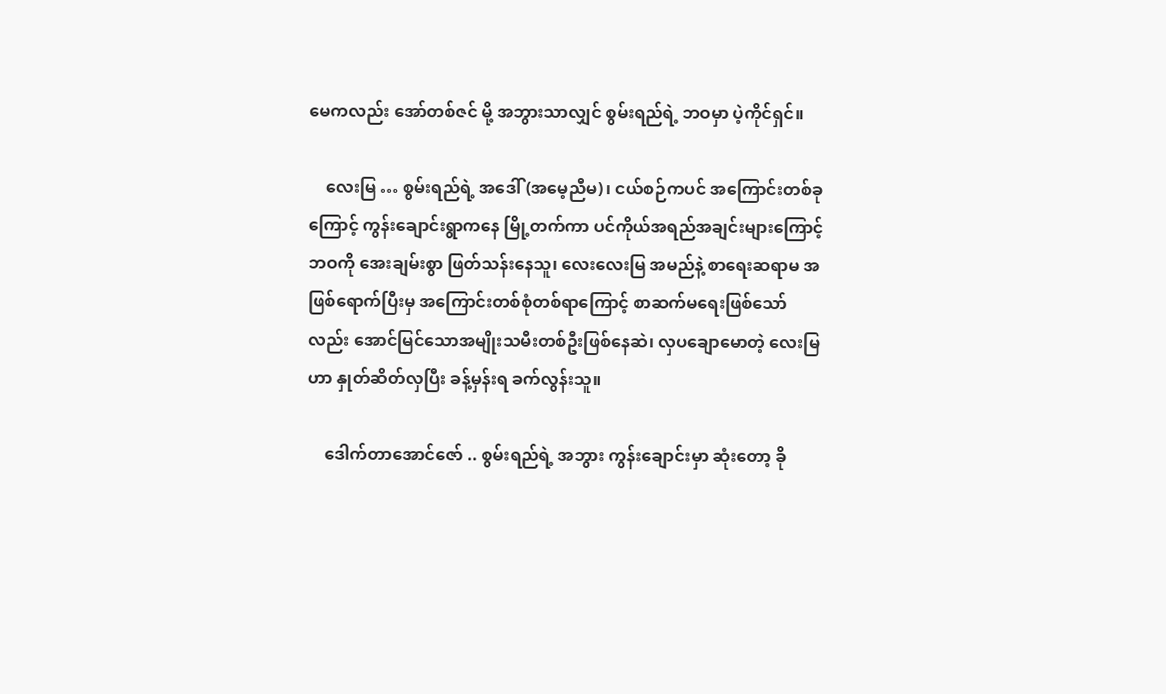မေကလည်း အော်တစ်ဇင် မို့ အဘွားသာလျှင် စွမ်းရည်ရဲ့ ဘဝမှာ ပဲ့ကိုင်ရှင်။

    လေးမြ … စွမ်းရည်ရဲ့ အဒေါ် (အမေ့ညီမ)၊ ငယ်စဉ်ကပင် အကြောင်းတစ်ခုကြောင့် ကွန်းချောင်းရွာကနေ မြို့တက်ကာ ပင်ကိုယ်အရည်အချင်းများကြောင့် ဘဝကို အေးချမ်းစွာ ဖြတ်သန်းနေသူ၊ လေးလေးမြ အမည်နဲ့ စာရေးဆရာမ အဖြစ်ရောက်ပြီးမှ အကြောင်းတစ်စုံတစ်ရာကြောင့် စာဆက်မရေးဖြစ်သော်လည်း အောင်မြင်သောအမျိုးသမီးတစ်ဦးဖြစ်နေဆဲ၊ လှပချောမောတဲ့ လေးမြဟာ နှုတ်ဆိတ်လှပြီး ခန့်မှန်းရ ခက်လွန်းသူ။

    ဒေါက်တာအောင်ဇော် .. စွမ်းရည်ရဲ့ အဘွား ကွန်းချောင်းမှာ ဆုံးတော့ ခို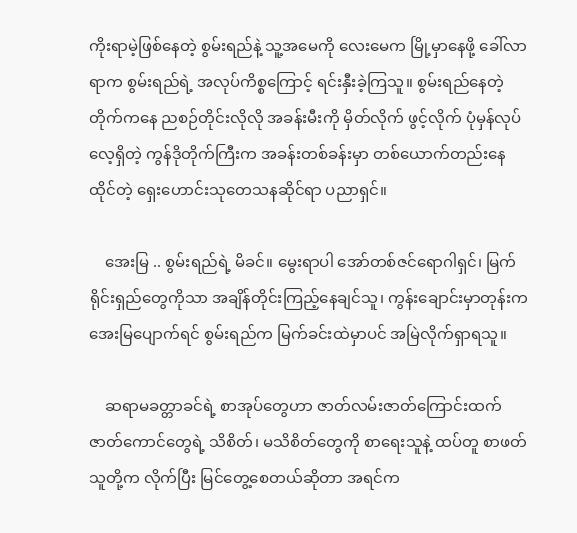ကိုးရာမဲ့ဖြစ်နေတဲ့ စွမ်းရည်နဲ့ သူ့အမေကို လေးမေက မြို့မှာနေဖို့ ခေါ်လာရာက စွမ်းရည်ရဲ့ အလုပ်ကိစ္စကြောင့် ရင်းနှီးခဲ့ကြသူ။ စွမ်းရည်နေတဲ့တိုက်ကနေ ညစဉ်တိုင်းလိုလို အခန်းမီးကို မှိတ်လိုက် ဖွင့်လိုက် ပုံမှန်လုပ်လေ့ရှိတဲ့ ကွန်ဒိုတိုက်ကြီးက အခန်းတစ်ခန်းမှာ တစ်ယောက်တည်းနေထိုင်တဲ့ ရှေးဟောင်းသုတေသနဆိုင်ရာ ပညာရှင်။

    အေးမြ .. စွမ်းရည်ရဲ့ မိခင်။ မွေးရာပါ အော်တစ်ဇင်ရောဂါရှင်၊ မြက်ရိုင်းရှည်တွေကိုသာ အချိန်တိုင်းကြည့်နေချင်သူ၊ ကွန်းချောင်းမှာတုန်းက အေးမြပျောက်ရင် စွမ်းရည်က မြက်ခင်းထဲမှာပင် အမြဲလိုက်ရှာရသူ။

    ဆရာမခတ္တာခင်ရဲ့ စာအုပ်တွေဟာ ဇာတ်လမ်းဇာတ်ကြောင်းထက် ဇာတ်ကောင်တွေရဲ့ သိစိတ်၊ မသိစိတ်တွေကို စာရေးသူနဲ့ ထပ်တူ စာဖတ်သူတို့က လိုက်ပြီး မြင်တွေ့စေတယ်ဆိုတာ အရင်က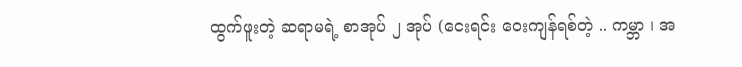ထွက်ဖူးတဲ့ ဆရာမရဲ့ စာအုပ် ၂ အုပ် (ငေးရင်း ဝေးကျန်ရစ်တဲ့ .. ကမ္ဘာ ၊ အ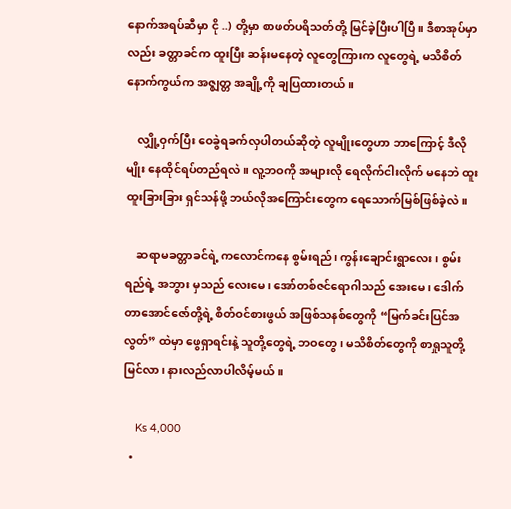နောက်အရပ်ဆီမှာ ငို ..) တို့မှာ စာဖတ်ပရိသတ်တို့ မြင်ခဲ့ပြီးပါပြီ။ ဒီစာအုပ်မှာလည်း ခတ္တာခင်က ထူးပြီး ဆန်းမနေတဲ့ လူတွေကြားက လူတွေရဲ့ မသိစိတ်နောက်ကွယ်က အဇ္ဈတ္တ အချို့ကို ချပြထားတယ်။

    လျှို့ဝှက်ပြီး ဝေခွဲရခက်လှပါတယ်ဆိုတဲ့ လူမျိုးတွေဟာ ဘာကြောင့် ဒီလိုမျိုး နေထိုင်ရပ်တည်ရလဲ။ လူ့ဘဝကို အများလို ရေလိုက်ငါးလိုက် မနေဘဲ ထူးထူးခြားခြား ရှင်သန်ဖို့ ဘယ်လိုအကြောင်းတွေက ရေသောက်မြစ်ဖြစ်ခဲ့လဲ။

    ဆရာမခတ္တာခင်ရဲ့ ကလောင်ကနေ စွမ်းရည်၊ ကွန်းချောင်းရွာလေး၊ စွမ်းရည်ရဲ့ အဘွား မှသည် လေးမေ၊ အော်တစ်ဇင်ရောဂါသည် အေးမေ၊ ဒေါက်တာအောင်ဇော်တို့ရဲ့ စိတ်ဝင်စားဖွယ် အဖြစ်သနစ်တွေကို “မြက်ခင်းပြင်အလွတ်” ထဲမှာ ဖွေရှာရင်းနဲ့ သူတို့တွေရဲ့ ဘဝတွေ၊ မသိစိတ်တွေကို စာရှုသူတို့ မြင်လာ၊ နားလည်လာပါလိမ့်မယ်။

    Ks 4,000
  •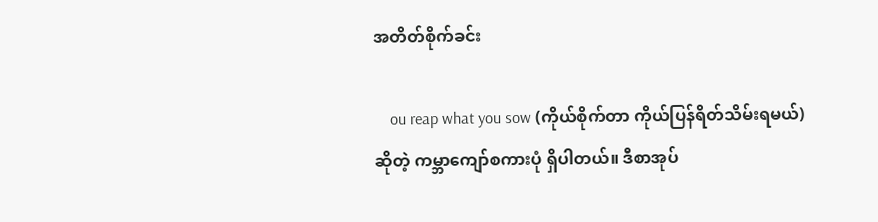အတိတ်စိုက်ခင်း

    ou reap what you sow (ကိုယ်စိုက်တာ ကိုယ်ပြန်ရိတ်သိမ်းရမယ်) ဆိုတဲ့ ကမ္ဘာကျော်စကားပုံ ရှိပါတယ်။ ဒီစာအုပ်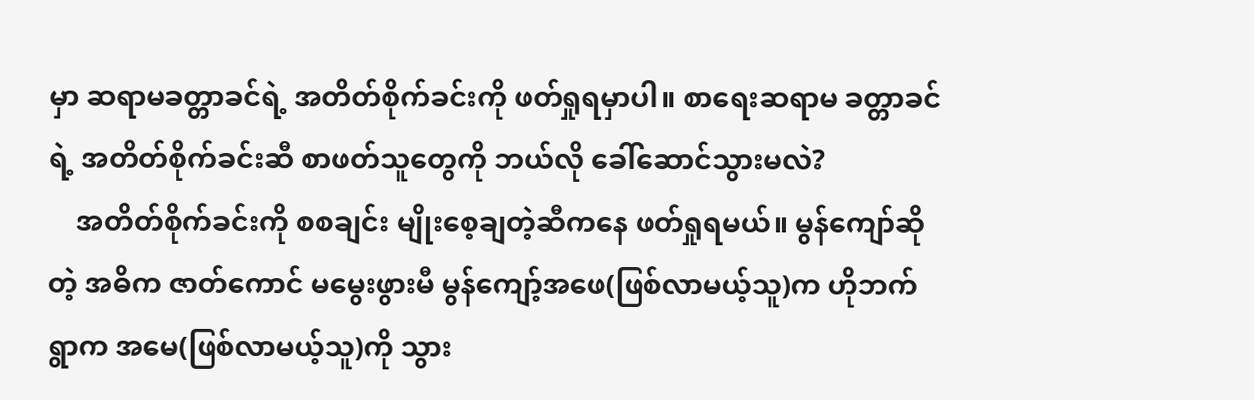မှာ ဆရာမခတ္တာခင်ရဲ့ အတိတ်စိုက်ခင်းကို ဖတ်ရှုရမှာပါ။ စာရေးဆရာမ ခတ္တာခင်ရဲ့ အတိတ်စိုက်ခင်းဆီ စာဖတ်သူတွေကို ဘယ်လို ခေါ်ဆောင်သွားမလဲ?
    အတိတ်စိုက်ခင်းကို စစချင်း မျိုးစေ့ချတဲ့ဆီကနေ ဖတ်ရှုရမယ်။ မွန်ကျော်ဆိုတဲ့ အဓိက ဇာတ်ကောင် မမွေးဖွားမီ မွန်ကျော့်အဖေ(ဖြစ်လာမယ့်သူ)က ဟိုဘက်ရွာက အမေ(ဖြစ်လာမယ့်သူ)ကို သွား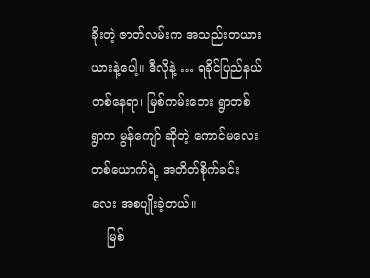ခိုးတဲ့ ဇာတ်လမ်းက အသည်းတယားယားနဲ့ပေါ့။ ဒီလိုနဲ့ … ရခိုင်ပြည်နယ် တစ်နေရာ၊ မြစ်ကမ်းဘေး ရွာတစ်ရွာက မွန်ကျော် ဆိုတဲ့ ကောင်မလေးတစ်ယောက်ရဲ့ အတိတ်စိုက်ခင်းလေး အစပျိုးခဲ့တယ်။
    မြစ်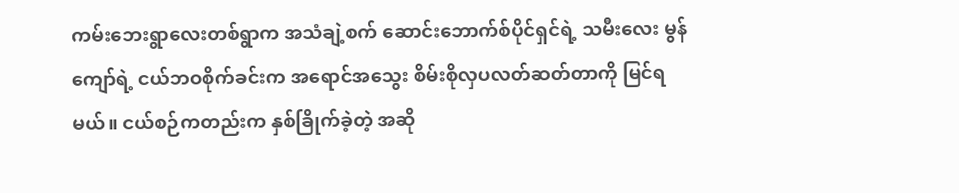ကမ်းဘေးရွာလေးတစ်ရွာက အသံချဲ့စက် ဆောင်းဘောက်စ်ပိုင်ရှင်ရဲ့ သမီးလေး မွန်ကျော်ရဲ့ ငယ်ဘဝစိုက်ခင်းက အရောင်အသွေး စိမ်းစိုလှပလတ်ဆတ်တာကို မြင်ရမယ်။ ငယ်စဉ်ကတည်းက နှစ်ခြိုက်ခဲ့တဲ့ အဆို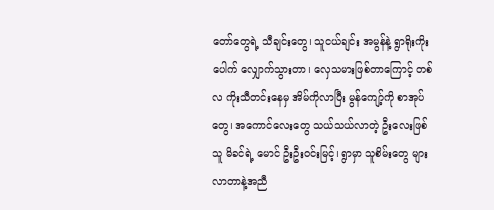တော်တွေရဲ့ သီချင်းတွေ၊ သူငယ်ချင်း အမွန်နဲ့ ရွာရိုးကိုးပေါက် လျှောက်သွားတာ၊ လှေသမားဖြစ်တာကြောင့် တစ်လ ကိုးသီတင်းနေမှ အိမ်ကိုလာပြီး မွန်ကျော့်ကို စာအုပ်တွေ၊ အကောင်လေးတွေ သယ်သယ်လာတဲ့ ဦးလေးဖြစ်သူ မိခင်ရဲ့ မောင် ဦးဦးဝင်းမြင့်၊ ရွာမှာ သူစိမ်းတွေ များလာတာနဲ့အညီ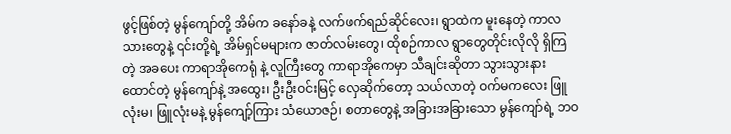ဖွင့်ဖြစ်တဲ့ မွန်ကျော်တို့ အိမ်က ခနော်ခနဲ့ လက်ဖက်ရည်ဆိုင်လေး၊ ရွာထဲက မူးနေတဲ့ ကာလသားတွေနဲ့ ၎င်းတို့ရဲ့ အိမ်ရှင်မများက ဇာတ်လမ်းတွေ၊ ထိုစဉ်ကာလ ရွာတွေတိုင်းလိုလို ရှိကြတဲ့ အခပေး ကာရာအိုကေရုံ နဲ့ လူကြီးတွေ ကာရာအိုကေမှာ သီချင်းဆိုတာ သွားသွားနားထောင်တဲ့ မွန်ကျော်နဲ့ အထွေး၊ ဦးဦးဝင်းမြင့် လှေဆိုက်တော့ သယ်လာတဲ့ ဝက်မကလေး ဖြူလုံးမ၊ ဖြူလုံးမနဲ့ မွန်ကျော့်ကြား သံယောဇဉ်၊ စတာတွေနဲ့ အခြားအခြားသော မွန်ကျော်ရဲ့ ဘဝ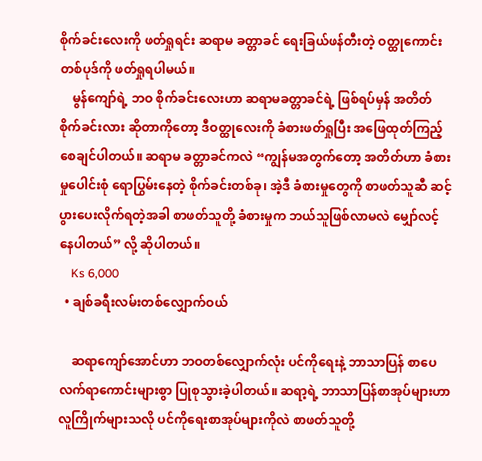စိုက်ခင်းလေးကို ဖတ်ရှုရင်း ဆရာမ ခတ္တာခင် ရေးခြယ်ဖန်တီးတဲ့ ဝတ္ထုကောင်းတစ်ပုဒ်ကို ဖတ်ရှုရပါမယ်။
    မွန်ကျော်ရဲ့ ဘဝ စိုက်ခင်းလေးဟာ ဆရာမခတ္တာခင်ရဲ့ ဖြစ်ရပ်မှန် အတိတ်စိုက်ခင်းလား ဆိုတာကိုတော့ ဒီဝတ္ထုလေးကို ခံစားဖတ်ရှုပြီး အဖြေထုတ်ကြည့်စေချင်ပါတယ်။ ဆရာမ ခတ္တာခင်ကလဲ “ကျွန်မအတွက်တော့ အတိတ်ဟာ ခံစားမှုပေါင်းစုံ ရောပြွမ်းနေတဲ့ စိုက်ခင်းတစ်ခု၊ အဲ့ဒီ ခံစားမှုတွေကို စာဖတ်သူဆီ ဆင့်ပွားပေးလိုက်ရတဲ့အခါ စာဖတ်သူတို့ ခံစားမှုက ဘယ်သူဖြစ်လာမလဲ မျှော်လင့်နေပါတယ်” လို့ ဆိုပါတယ်။
    Ks 6,000
  • ချစ်ခရီးလမ်းတစ်လျှောက်ဝယ်

    ဆရာကျော်အောင်ဟာ ဘဝတစ်လျှောက်လုံး ပင်ကိုရေးနဲ့ ဘာသာပြန် စာပေလက်ရာကောင်းများစွာ ပြုစုသွားခဲ့ပါတယ်။ ဆရာ့ရဲ့ ဘာသာပြန်စာအုပ်များဟာ လူကြိုက်များသလို ပင်ကိုရေးစာအုပ်များကိုလဲ စာဖတ်သူတို့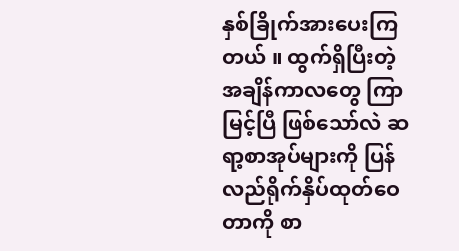နှစ်ခြိုက်အားပေးကြတယ် ။ ထွက်ရှိပြီးတဲ့ အချိန်ကာလတွေ ကြာမြင့်ပြီ ဖြစ်သော်လဲ ဆရာ့စာအုပ်များကို ပြန်လည်ရိုက်နှိပ်ထုတ်ဝေတာကို စာ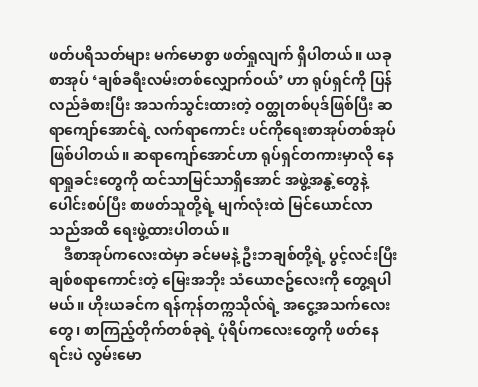ဖတ်ပရိသတ်များ မက်မောစွာ ဖတ်ရှုလျက် ရှိပါတယ်။ ယခု စာအုပ် ‘ချစ်ခရီးလမ်းတစ်လျှောက်ဝယ်’ ဟာ ရုပ်ရှင်ကို ပြန်လည်ခံစားပြီး အသက်သွင်းထားတဲ့ ဝတ္ထုတစ်ပုဒ်ဖြစ်ပြီး ဆရာကျော်အောင်ရဲ့ လက်ရာကောင်း ပင်ကိုရေးစာအုပ်တစ်အုပ် ဖြစ်ပါတယ်။ ဆရာကျော်အောင်ဟာ ရုပ်ရှင်တကားမှာလို နေရာရှုခင်းတွေကို ထင်သာမြင်သာရှိအောင် အဖွဲ့အနွဲ့တွေနဲ့ ပေါင်းစပ်ပြီး စာဖတ်သူတို့ရဲ့ မျက်လုံးထဲ မြင်ယောင်လာသည်အထိ ရေးဖွဲ့ထားပါတယ်။
    ဒီစာအုပ်ကလေးထဲမှာ ခင်မမနဲ့ ဦးဘချစ်တို့ရဲ့ ပွင့်လင်းပြီး ချစ်စရာကောင်းတဲ့ မြေးအဘိုး သံယောဇဥ်လေးကို တွေ့ရပါမယ်။ ဟိုးယခင်က ရန်ကုန်တက္ကသိုလ်ရဲ့ အငွေ့အသက်လေးတွေ၊ စာကြည့်တိုက်တစ်ခုရဲ့ ပုံရိပ်ကလေးတွေကို ဖတ်နေရင်းပဲ လွမ်းမော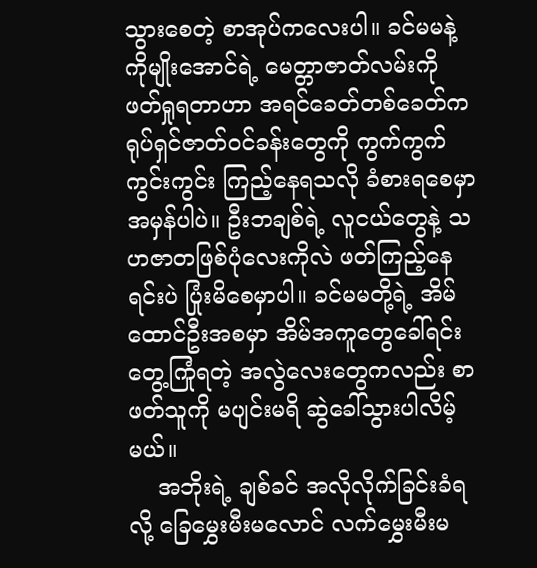သွားစေတဲ့ စာအုပ်ကလေးပါ။ ခင်မမနဲ့ ကိုမျိုးအောင်ရဲ့ မေတ္တာဇာတ်လမ်းကို ဖတ်ရှုရတာဟာ အရင်ခေတ်တစ်ခေတ်က ရုပ်ရှင်ဇာတ်ဝင်ခန်းတွေကို ကွက်ကွက်ကွင်းကွင်း ကြည့်နေရသလို ခံစားရစေမှာ အမှန်ပါပဲ။ ဦးဘချစ်ရဲ့ လူငယ်တွေနဲ့ သဟဇာတဖြစ်ပုံလေးကိုလဲ ဖတ်ကြည့်နေရင်းပဲ ပြုံးမိစေမှာပါ။ ခင်မမတို့ရဲ့ အိမ်ထောင်ဦးအစမှာ အိမ်အကူတွေခေါ်ရင်း တွေ့ကြုံရတဲ့ အလွဲလေးတွေကလည်း စာဖတ်သူကို မပျင်းမရိ ဆွဲခေါ်သွားပါလိမ့်မယ်။
    အဘိုးရဲ့ ချစ်ခင် အလိုလိုက်ခြင်းခံရလို့ ခြေမွှေးမီးမလောင် လက်မွှေးမီးမ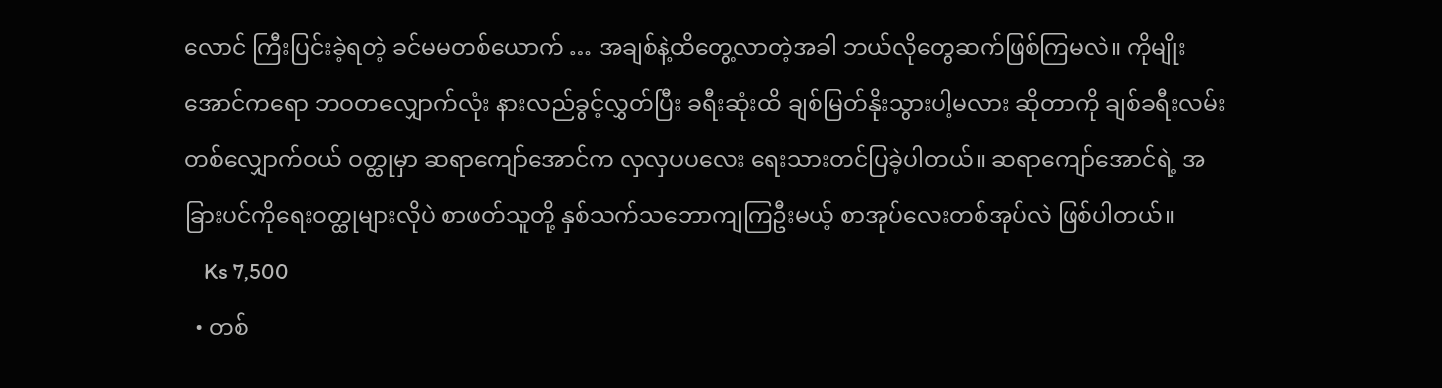လောင် ကြီးပြင်းခဲ့ရတဲ့ ခင်မမတစ်ယောက် … အချစ်နဲ့ထိတွေ့လာတဲ့အခါ ဘယ်လိုတွေဆက်ဖြစ်ကြမလဲ။ ကိုမျိုးအောင်ကရော ဘဝတလျှောက်လုံး နားလည်ခွင့်လွှတ်ပြီး ခရီးဆုံးထိ ချစ်မြတ်နိုးသွားပါ့မလား ဆိုတာကို ချစ်ခရီးလမ်းတစ်လျှောက်ဝယ် ဝတ္ထုမှာ ဆရာကျော်အောင်က လှလှပပလေး ရေးသားတင်ပြခဲ့ပါတယ်။ ဆရာကျော်အောင်ရဲ့ အခြားပင်ကိုရေးဝတ္ထုများလိုပဲ စာဖတ်သူတို့ နှစ်သက်သဘောကျကြဦးမယ့် စာအုပ်လေးတစ်အုပ်လဲ ဖြစ်ပါတယ်။
    Ks 7,500
  • တစ်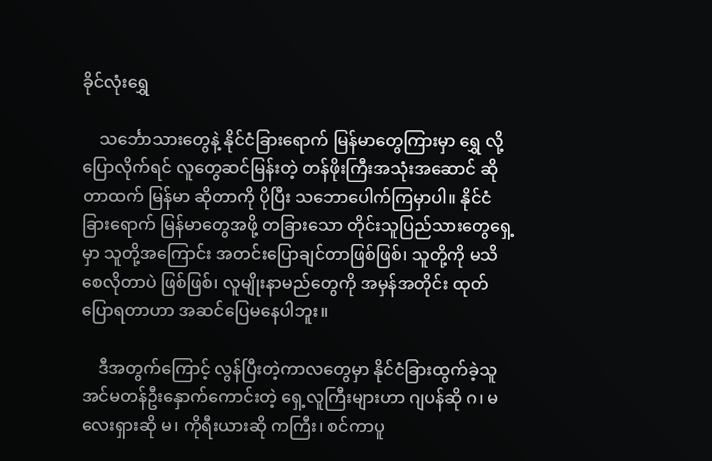ခိုင်လုံးရွှေ

    သင်္ဘောသားတွေနဲ့ နိုင်ငံခြားရောက် မြန်မာတွေကြားမှာ ရွှေ လို့ ပြောလိုက်ရင် လူတွေဆင်မြန်းတဲ့ တန်ဖိုးကြီးအသုံးအဆောင် ဆိုတာထက် မြန်မာ ဆိုတာကို ပိုပြီး သဘောပေါက်ကြမှာပါ။ နိုင်ငံခြားရောက် မြန်မာတွေအဖို့ တခြားသော တိုင်းသူပြည်သားတွေရှေ့မှာ သူတို့အကြောင်း အတင်းပြောချင်တာဖြစ်ဖြစ်၊ သူတို့ကို မသိစေလိုတာပဲ ဖြစ်ဖြစ်၊ လူမျိုးနာမည်တွေကို အမှန်အတိုင်း ထုတ်ပြောရတာဟာ အဆင်ပြေမနေပါဘူး။

    ဒီအတွက်ကြောင့် လွန်ပြီးတဲ့ကာလတွေမှာ နိုင်ငံခြားထွက်ခဲ့သူ အင်မတန်ဦးနှောက်ကောင်းတဲ့ ရှေ့လူကြီးများဟာ ဂျပန်ဆို ဂ၊ မလေးရှားဆို မ၊ ကိုရီးယားဆို ကကြီး၊ စင်ကာပူ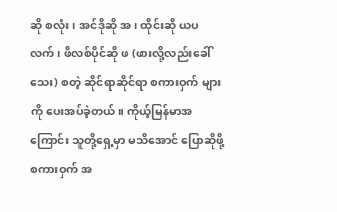ဆို စလုံး၊ အင်ဒိုဆို အ၊ ထိုင်းဆို ယပလက်၊ ဖိလစ်ပိုင်ဆို ဖ (ဖားလို့လည်းခေါ်သေး) စတဲ့ ဆိုင်ရာဆိုင်ရာ စကားဝှက် များကို ပေးအပ်ခဲ့တယ်။ ကိုယ့်မြန်မာအကြောင်း သူတို့ရှေ့မှာ မသိအောင် ပြောဆိုဖို့ စကားဝှက် အ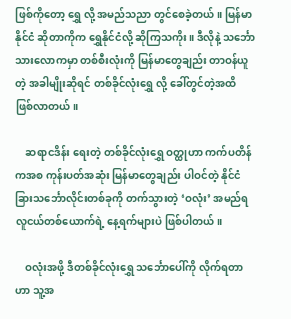ဖြစ်ကိုတော့ ရွှေ လို့ အမည်သညာ တွင်စေခဲ့တယ်။ မြန်မာနိုင်ငံ ဆိုတာကိုက ရွှေနိုင်ငံလို့ ဆိုကြသကိုး။ ဒီလိုနဲ့ သင်္ဘောသားလောကမှာ တစ်စီးလုံးကို မြန်မာတွေချည်း တာဝန်ယူတဲ့ အခါမျိုးဆိုရင် တစ်ခိုင်လုံးရွှေ လို့ ခေါ်တွင်တဲ့အထိ ဖြစ်လာတယ်။

    ဆရာငဒိန်း ရေးတဲ့ တစ်ခိုင်လုံးရွှေ ဝတ္ထုဟာ ကက်ပတိန်ကအစ ကုန်းပတ်အဆုံး မြန်မာတွေချည်း ပါဝင်တဲ့ နိုင်ငံခြားသင်္ဘောလိုင်းတစ်ခုကို တက်သွားတဲ့ ‘ဝလုံး’ အမည်ရ လူငယ်တစ်ယောက်ရဲ့ နေ့ရက်များပဲ ဖြစ်ပါတယ်။

    ဝလုံးအဖို့ ဒီတစ်ခိုင်လုံးရွှေ သင်္ဘောပေါ်ကို လိုက်ရတာဟာ သူ့အ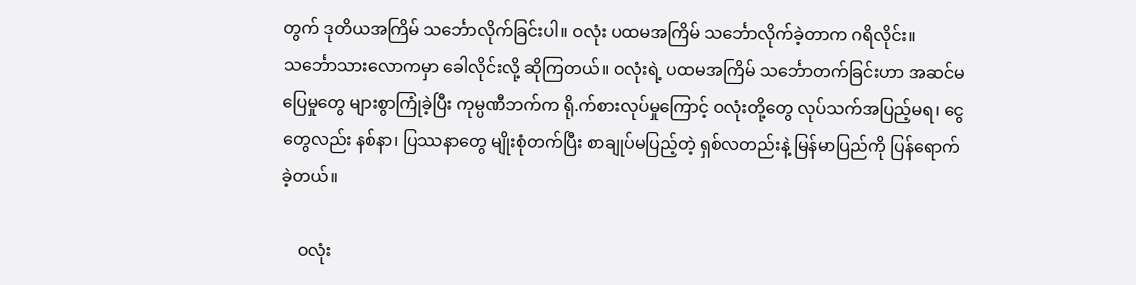တွက် ဒုတိယအကြိမ် သင်္ဘောလိုက်ခြင်းပါ။ ဝလုံး ပထမအကြိမ် သင်္ဘောလိုက်ခဲ့တာက ဂရိလိုင်း။ သင်္ဘောသားလောကမှာ ခေါလိုင်းလို့ ဆိုကြတယ်။ ဝလုံးရဲ့ ပထမအကြိမ် သင်္ဘောတက်ခြင်းဟာ အဆင်မပြေမှုတွေ များစွာကြုံခဲ့ပြီး ကုမ္ပဏီဘက်က ရို.က်စားလုပ်မှုကြောင့် ဝလုံးတို့တွေ လုပ်သက်အပြည့်မရ၊ ငွေတွေလည်း နစ်နာ၊ ပြဿနာတွေ မျိုးစုံတက်ပြီး စာချုပ်မပြည့်တဲ့ ရှစ်လတည်းနဲ့ မြန်မာပြည်ကို ပြန်ရောက်ခဲ့တယ်။

    ဝလုံး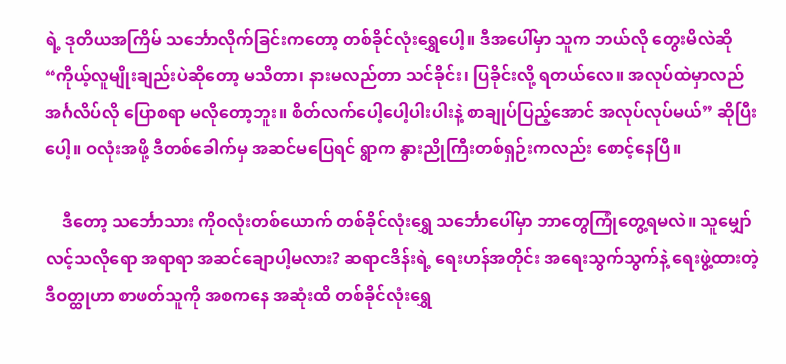ရဲ့ ဒုတိယအကြိမ် သင်္ဘောလိုက်ခြင်းကတော့ တစ်ခိုင်လုံးရွှေပေါ့။ ဒီအပေါ်မှာ သူက ဘယ်လို တွေးမိလဲဆို “ကိုယ့်လူမျိုးချည်းပဲဆိုတော့ မသိတာ၊ နားမလည်တာ သင်ခိုင်း၊ ပြခိုင်းလို့ ရတယ်လေ။ အလုပ်ထဲမှာလည် အင်္ဂလိပ်လို ပြောစရာ မလိုတော့ဘူး။ စိတ်လက်ပေါ့ပေါ့ပါးပါးနဲ့ စာချုပ်ပြည့်အောင် အလုပ်လုပ်မယ်” ဆိုပြီးပေါ့။ ဝလုံးအဖို့ ဒီတစ်ခေါက်မှ အဆင်မပြေရင် ရွာက နွားညိုကြီးတစ်ရှဉ်းကလည်း စောင့်နေပြီ။

    ဒီတော့ သင်္ဘောသား ကိုဝလုံးတစ်ယောက် တစ်ခိုင်လုံးရွှေ သင်္ဘောပေါ်မှာ ဘာတွေကြုံတွေ့ရမလဲ။ သူမျှော်လင့်သလိုရော အရာရာ အဆင်ချောပါ့မလား? ဆရာငဒိန်းရဲ့ ရေးဟန်အတိုင်း အရေးသွက်သွက်နဲ့ ရေးဖွဲ့ထားတဲ့ ဒီဝတ္ထုဟာ စာဖတ်သူကို အစကနေ အဆုံးထိ တစ်ခိုင်လုံးရွှေ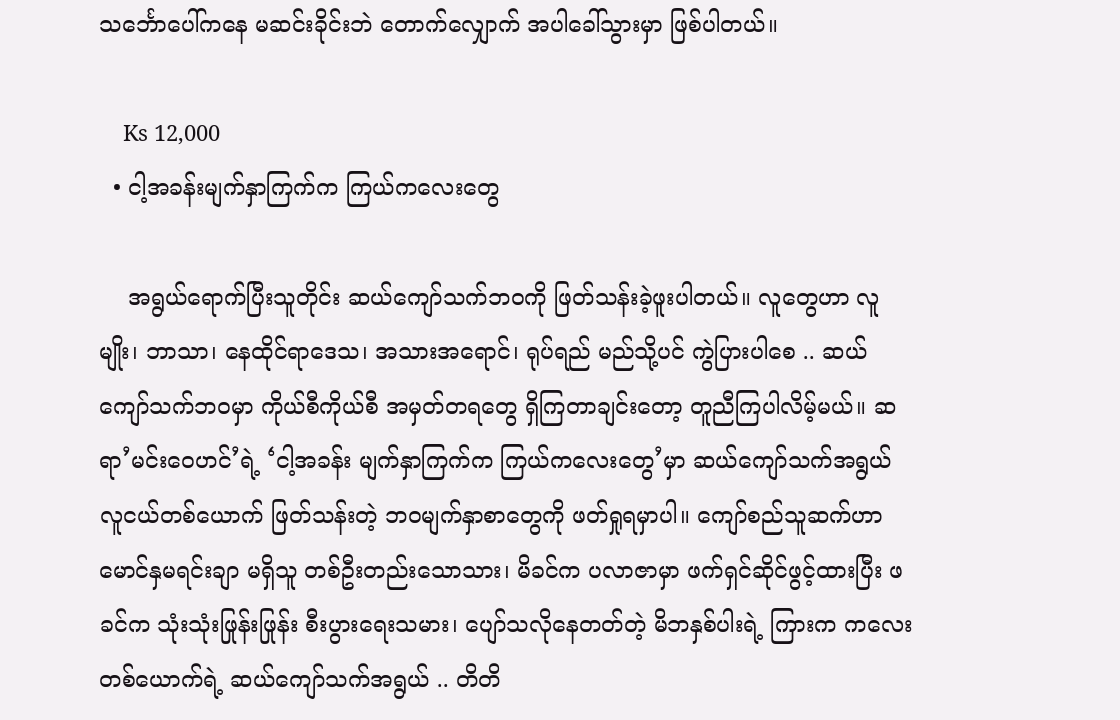သင်္ဘောပေါ်ကနေ မဆင်းခိုင်းဘဲ တောက်လျှောက် အပါခေါ်သွားမှာ ဖြစ်ပါတယ်။

    Ks 12,000
  • ငါ့အခန်းမျက်နှာကြက်က ကြယ်ကလေးတွေ

    အရွယ်ရောက်ပြီးသူတိုင်း ဆယ်ကျော်သက်ဘဝကို ဖြတ်သန်းခဲ့ဖူးပါတယ်။ လူတွေဟာ လူမျိုး၊ ဘာသာ၊ နေထိုင်ရာဒေသ၊ အသားအရောင်၊ ရုပ်ရည် မည်သို့ပင် ကွဲပြားပါစေ .. ဆယ်ကျော်သက်ဘဝမှာ ကိုယ်စီကိုယ်စီ အမှတ်တရတွေ ရှိကြတာချင်းတော့ တူညီကြပါလိမ့်မယ်။ ဆရာ’မင်းဝေဟင်’ရဲ့ ‘ငါ့အခန်း မျက်နှာကြက်က ကြယ်ကလေးတွေ’မှာ ဆယ်ကျော်သက်အရွယ် လူငယ်တစ်ယောက် ဖြတ်သန်းတဲ့ ဘဝမျက်နှာစာတွေကို ဖတ်ရှုရမှာပါ။ ကျော်စည်သူဆက်ဟာ မောင်နှမရင်းချာ မရှိသူ တစ်ဦးတည်းသောသား၊ မိခင်က ပလာဇာမှာ ဖက်ရှင်ဆိုင်ဖွင့်ထားပြီး ဖခင်က သုံးသုံးဖြုန်းဖြုန်း စီးပွားရေးသမား၊ ပျော်သလိုနေတတ်တဲ့ မိဘနှစ်ပါးရဲ့ ကြားက ကလေးတစ်ယောက်ရဲ့ ဆယ်ကျော်သက်အရွယ် .. တိတိ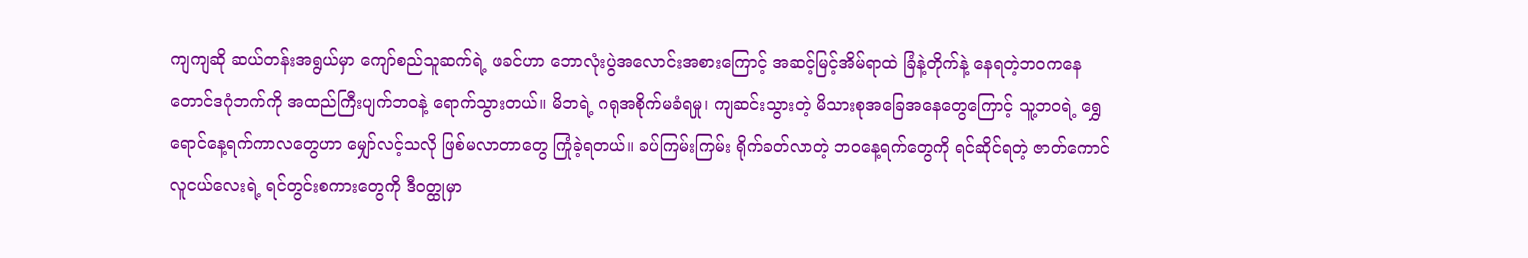ကျကျဆို ဆယ်တန်းအရွယ်မှာ ကျော်စည်သူဆက်ရဲ့ ဖခင်ဟာ ဘောလုံးပွဲအလောင်းအစားကြောင့် အဆင့်မြင့်အိမ်ရာထဲ ခြံနဲ့တိုက်နဲ့ နေရတဲ့ဘဝကနေ တောင်ဒဂုံဘက်ကို အထည်ကြီးပျက်ဘဝနဲ့ ရောက်သွားတယ်။ မိဘရဲ့ ဂရုအစိုက်မခံရမှု၊ ကျဆင်းသွားတဲ့ မိသားစုအခြေအနေတွေကြောင့် သူ့ဘဝရဲ့ ရွှေရောင်နေ့ရက်ကာလတွေဟာ မျှော်လင့်သလို ဖြစ်မလာတာတွေ ကြုံခဲ့ရတယ်။ ခပ်ကြမ်းကြမ်း ရိုက်ခတ်လာတဲ့ ဘဝနေ့ရက်တွေကို ရင်ဆိုင်ရတဲ့ ဇာတ်ကောင်လူငယ်လေးရဲ့ ရင်တွင်းစကားတွေကို ဒီဝတ္ထုမှာ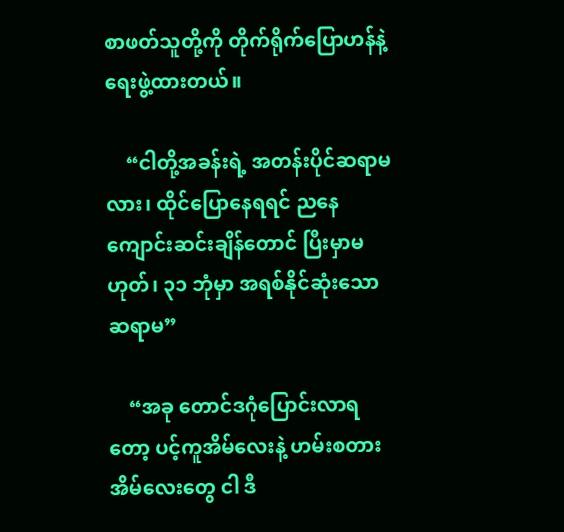စာဖတ်သူတို့ကို တိုက်ရိုက်ပြောဟန်နဲ့ ရေးဖွဲ့ထားတယ်။

    “ငါတို့အခန်းရဲ့ အတန်းပိုင်ဆရာမလား၊ ထိုင်ပြောနေရရင် ညနေကျောင်းဆင်းချိန်တောင် ပြီးမှာမဟုတ်၊ ၃၁ ဘုံမှာ အရစ်နိုင်ဆုံးသော ဆရာမ”

    “အခု တောင်ဒဂုံပြောင်းလာရတော့ ပင့်ကူအိမ်လေးနဲ့ ဟမ်းစတားအိမ်လေးတွေ ငါ ဒီ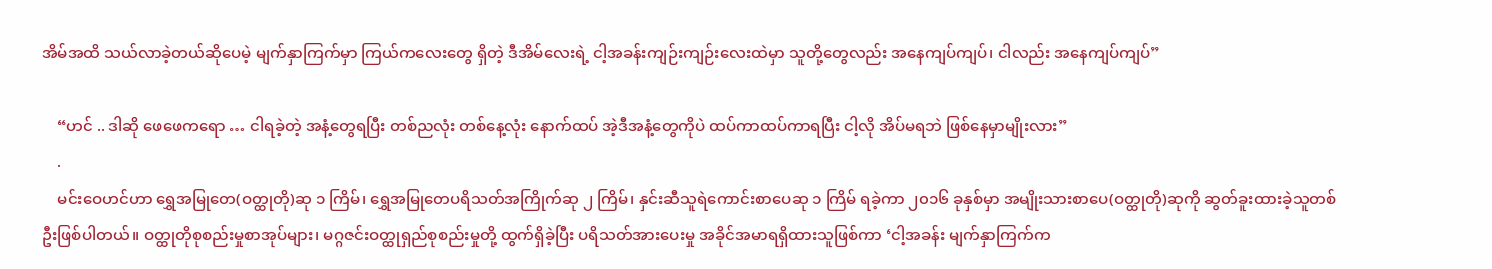အိမ်အထိ သယ်လာခဲ့တယ်ဆိုပေမဲ့ မျက်နှာကြက်မှာ ကြယ်ကလေးတွေ ရှိတဲ့ ဒီအိမ်လေးရဲ့ ငါ့အခန်းကျဉ်းကျဉ်းလေးထဲမှာ သူတို့တွေလည်း အနေကျပ်ကျပ်၊ ငါလည်း အနေကျပ်ကျပ်”

    “ဟင် .. ဒါဆို ဖေဖေကရော … ငါရခဲ့တဲ့ အနံ့တွေရပြီး တစ်ညလုံး တစ်နေ့လုံး နောက်ထပ် အဲ့ဒီအနံ့တွေကိုပဲ ထပ်ကာထပ်ကာရပြီး ငါ့လို အိပ်မရဘဲ ဖြစ်နေမှာမျိုးလား”
    .
    မင်းဝေဟင်ဟာ ရွှေအမြုတေ(ဝတ္ထုတို)ဆု ၁ ကြိမ်၊ ရွှေအမြုတေပရိသတ်အကြိုက်ဆု ၂ ကြိမ်၊ နှင်းဆီသူရဲကောင်းစာပေဆု ၁ ကြိမ် ရခဲ့ကာ ၂၀၁၆ ခုနှစ်မှာ အမျိုးသားစာပေ(ဝတ္ထုတို)ဆုကို ဆွတ်ခူးထားခဲ့သူတစ်ဦးဖြစ်ပါတယ်။ ဝတ္ထုတိုစုစည်းမှုစာအုပ်များ၊ မဂ္ဂဇင်းဝတ္ထုရှည်စုစည်းမှုတို့ ထွက်ရှိခဲ့ပြီး ပရိသတ်အားပေးမှု အခိုင်အမာရရှိထားသူဖြစ်ကာ ‘ငါ့အခန်း မျက်နှာကြက်က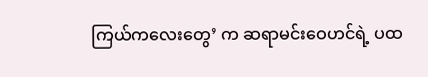ကြယ်ကလေးတွေ’ က ဆရာမင်းဝေဟင်ရဲ့ ပထ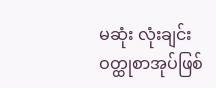မဆုံး လုံးချင်းဝတ္ထုစာအုပ်ဖြစ်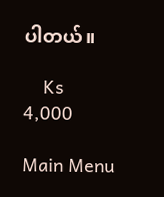ပါတယ်။

    Ks 4,000

Main Menu